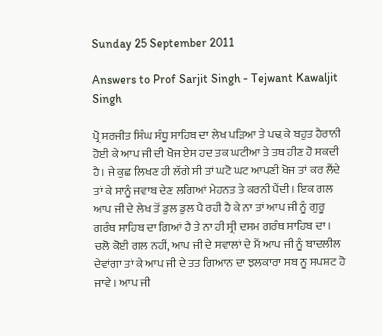Sunday 25 September 2011

Answers to Prof Sarjit Singh - Tejwant Kawaljit Singh

ਪ੍ਰੋ ਸਰਜੀਤ ਸਿੰਘ ਸੰਧੂ ਸਾਹਿਬ ਦਾ ਲੇਖ ਪੜਿਆ ਤੇ ਪਢ਼ ਕੇ ਬਹੁਤ ਹੈਰਾਨੀ ਹੋਈ ਕੇ ਆਪ ਜੀ ਦੀ ਖੋਜ ਏਸ ਹਦ ਤਕ ਘਟੀਆ ਤੇ ਤਥ ਹੀਣ ਹੋ ਸਕਦੀ ਹੈ। ਜੇ ਕੁਛ ਲਿਖਣ ਹੀ ਲੱਗੇ ਸੀ ਤਾਂ ਘਟੋ ਘਟ ਆਪਣੀ ਖੋਜ ਤਾਂ ਕਰ ਲੈਂਦੇ ਤਾਂ ਕੇ ਸਾਨੂੰ ਜਵਾਬ ਦੇਣ ਲਗਿਆਂ ਮੇਹਨਤ ਤੇ ਕਰਨੀ ਪੈਂਦੀ। ਇਕ ਗਲ ਆਪ ਜੀ ਦੇ ਲੇਖ ਤੋਂ ਡੁਲ ਡੁਲ ਪੈ ਰਹੀ ਹੈ ਕੇ ਨਾ ਤਾਂ ਆਪ ਜੀ ਨੂੰ ਗੁਰੂ ਗਰੰਥ ਸਾਹਿਬ ਦਾ ਗਿਆਂ ਹੈ ਤੇ ਨਾ ਹੀ ਸ੍ਰੀ ਦਸਮ ਗਰੰਥ ਸਾਹਿਬ ਦਾ । ਚਲੋ ਕੋਈ ਗਲ ਨਹੀਂ, ਆਪ ਜੀ ਦੇ ਸਵਾਲਾਂ ਦੇ ਮੈਂ ਆਪ ਜੀ ਨੂੰ ਬਾਦਲੀਲ ਦੇਵਾਂਗਾ ਤਾਂ ਕੇ ਆਪ ਜੀ ਦੇ ਤਤ ਗਿਆਨ ਦਾ ਝਲਕਾਰਾ ਸਬ ਨੂ ਸਪਸ਼ਟ ਹੋ ਜਾਵੇ । ਆਪ ਜੀ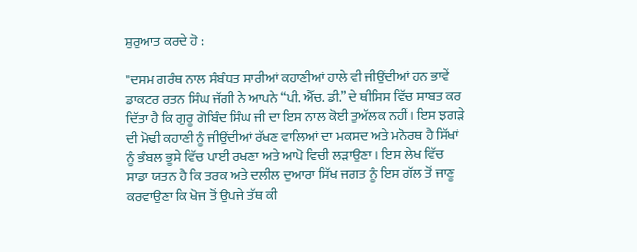ਸ਼ੁਰੁਆਤ ਕਰਦੇ ਹੋ :

"ਦਸਮ ਗਰੰਥ ਨਾਲ ਸੰਬੰਧਤ ਸਾਰੀਆਂ ਕਹਾਣੀਆਂ ਹਾਲੇ ਵੀ ਜੀਉਂਦੀਆਂ ਹਨ ਭਾਵੇਂ ਡਾਕਟਰ ਰਤਨ ਸਿੰਘ ਜੱਗੀ ਨੇ ਆਪਨੇ “ਪੀ. ਐੱਚ. ਡੀ.” ਦੇ ਥੀਸਿਸ ਵਿੱਚ ਸਾਬਤ ਕਰ ਦਿੱਤਾ ਹੈ ਕਿ ਗੁਰੂ ਗੋਬਿੰਦ ਸਿੰਘ ਜੀ ਦਾ ਇਸ ਨਾਲ ਕੋਈ ਤੁਅੱਲਕ ਨਹੀਂ। ਇਸ ਝਗੜੇ ਦੀ ਮੋਢੀ ਕਹਾਣੀ ਨੂੰ ਜੀਉਂਦੀਆਂ ਰੱਖਣ ਵਾਲਿਆਂ ਦਾ ਮਕਸਦ ਅਤੇ ਮਨੋਰਥ ਹੈ ਸਿੱਖਾਂ ਨੂੰ ਭੰਬਲ ਭੂਸੇ ਵਿੱਚ ਪਾਈ ਰਖਣਾ ਅਤੇ ਆਪੋ ਵਿਚੀ ਲੜਾਉਣਾ। ਇਸ ਲੇਖ ਵਿੱਚ ਸਾਡਾ ਯਤਨ ਹੈ ਕਿ ਤਰਕ ਅਤੇ ਦਲੀਲ ਦੁਆਰਾ ਸਿੱਖ ਜਗਤ ਨੂੰ ਇਸ ਗੱਲ ਤੋਂ ਜਾਣੂ ਕਰਵਾਉਣਾ ਕਿ ਖੋਜ ਤੋਂ ਉਪਜੇ ਤੱਥ ਕੀ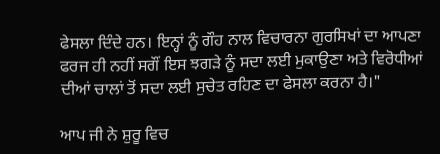ਫੇਸਲਾ ਦਿੰਦੇ ਹਨ। ਇਨ੍ਹਾਂ ਨੂੰ ਗੌਹ ਨਾਲ ਵਿਚਾਰਨਾ ਗੁਰਸਿਖਾਂ ਦਾ ਆਪਣਾ ਫਰਜ ਹੀ ਨਹੀਂ ਸਗੌਂ ਇਸ ਝਗੜੇ ਨੂੰ ਸਦਾ ਲਈ ਮੁਕਾਉਣਾ ਅਤੇ ਵਿਰੋਧੀਆਂ ਦੀਆਂ ਚਾਲਾਂ ਤੋਂ ਸਦਾ ਲਈ ਸੁਚੇਤ ਰਹਿਣ ਦਾ ਫੇਸਲਾ ਕਰਨਾ ਹੈ।"

ਆਪ ਜੀ ਨੇ ਸ਼ੁਰੂ ਵਿਚ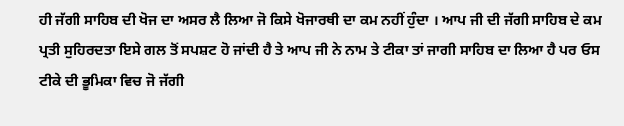ਹੀ ਜੱਗੀ ਸਾਹਿਬ ਦੀ ਖੋਜ ਦਾ ਅਸਰ ਲੈ ਲਿਆ ਜੋ ਕਿਸੇ ਖੋਜਾਰਥੀ ਦਾ ਕਮ ਨਹੀਂ ਹੁੰਦਾ । ਆਪ ਜੀ ਦੀ ਜੱਗੀ ਸਾਹਿਬ ਦੇ ਕਮ ਪ੍ਰਤੀ ਸੁਹਿਰਦਤਾ ਇਸੇ ਗਲ ਤੋਂ ਸਪਸ਼ਟ ਹੋ ਜਾਂਦੀ ਹੈ ਤੇ ਆਪ ਜੀ ਨੇ ਨਾਮ ਤੇ ਟੀਕਾ ਤਾਂ ਜਾਗੀ ਸਾਹਿਬ ਦਾ ਲਿਆ ਹੈ ਪਰ ਓਸ ਟੀਕੇ ਦੀ ਭੂਮਿਕਾ ਵਿਚ ਜੋ ਜੱਗੀ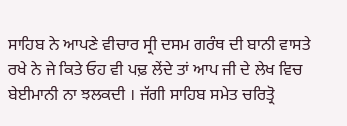ਸਾਹਿਬ ਨੇ ਆਪਣੇ ਵੀਚਾਰ ਸ੍ਰੀ ਦਸਮ ਗਰੰਥ ਦੀ ਬਾਨੀ ਵਾਸਤੇ ਰਖੇ ਨੇ ਜੇ ਕਿਤੇ ਓਹ ਵੀ ਪਢ਼ ਲੇਂਦੇ ਤਾਂ ਆਪ ਜੀ ਦੇ ਲੇਖ ਵਿਚ ਬੇਈਮਾਨੀ ਨਾ ਝਲਕਦੀ । ਜੱਗੀ ਸਾਹਿਬ ਸਮੇਤ ਚਰਿਤ੍ਰੋ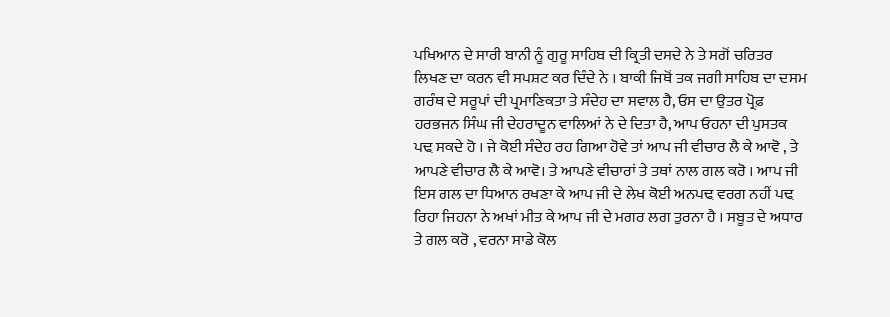ਪਖਿਆਨ ਦੇ ਸਾਰੀ ਬਾਨੀ ਨੂੰ ਗੁਰੂ ਸਾਹਿਬ ਦੀ ਕ੍ਰਿਤੀ ਦਸਦੇ ਨੇ ਤੇ ਸਗੋਂ ਚਰਿਤਰ ਲਿਖਣ ਦਾ ਕਰਨ ਵੀ ਸਪਸ਼ਟ ਕਰ ਦਿੰਦੇ ਨੇ । ਬਾਕੀ ਜਿਥੋਂ ਤਕ ਜਗੀ ਸਾਹਿਬ ਦਾ ਦਸਮ ਗਰੰਥ ਦੇ ਸਰੂਪਾਂ ਦੀ ਪ੍ਰਮਾਣਿਕਤਾ ਤੇ ਸੰਦੇਹ ਦਾ ਸਵਾਲ ਹੈ, ਓਸ ਦਾ ਉਤਰ ਪ੍ਰੋਫ਼ ਹਰਭਜਨ ਸਿੰਘ ਜੀ ਦੇਹਰਾਦੂਨ ਵਾਲਿਆਂ ਨੇ ਦੇ ਦਿਤਾ ਹੈ, ਆਪ ਓਹਨਾ ਦੀ ਪੁਸਤਕ ਪਢ਼ ਸਕਦੇ ਹੋ । ਜੇ ਕੋਈ ਸੰਦੇਹ ਰਹ ਗਿਆ ਹੋਵੇ ਤਾਂ ਆਪ ਜੀ ਵੀਚਾਰ ਲੈ ਕੇ ਆਵੋ , ਤੇ ਆਪਣੇ ਵੀਚਾਰ ਲੈ ਕੇ ਆਵੋ। ਤੇ ਆਪਣੇ ਵੀਚਾਰਾਂ ਤੇ ਤਥਾਂ ਨਾਲ ਗਲ ਕਰੋ । ਆਪ ਜੀ ਇਸ ਗਲ ਦਾ ਧਿਆਨ ਰਖਣਾ ਕੇ ਆਪ ਜੀ ਦੇ ਲੇਖ ਕੋਈ ਅਨਪਢ਼ ਵਰਗ ਨਹੀਂ ਪਢ਼ ਰਿਹਾ ਜਿਹਨਾ ਨੇ ਅਖਾਂ ਮੀਤ ਕੇ ਆਪ ਜੀ ਦੇ ਮਗਰ ਲਗ ਤੁਰਨਾ ਹੈ । ਸਬੂਤ ਦੇ ਅਧਾਰ ਤੇ ਗਲ ਕਰੋ , ਵਰਨਾ ਸਾਡੇ ਕੋਲ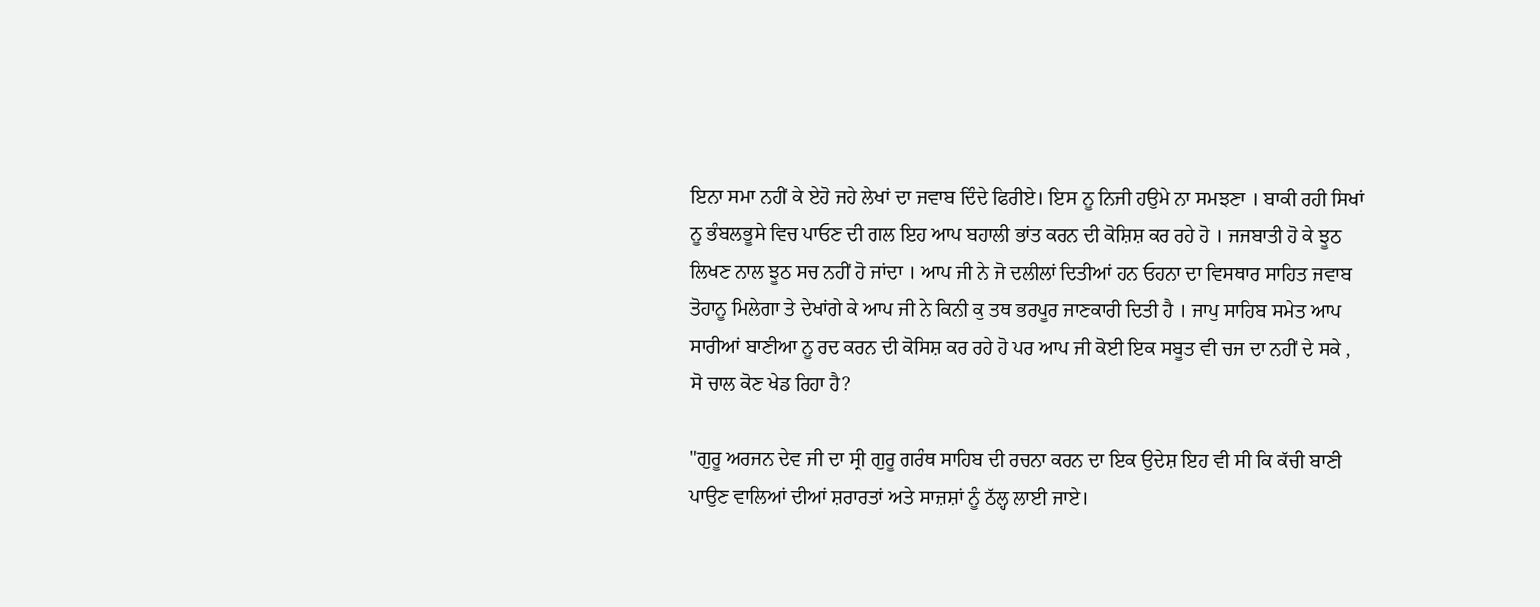ਇਨਾ ਸਮਾ ਨਹੀਂ ਕੇ ਏਹੋ ਜਹੇ ਲੇਖਾਂ ਦਾ ਜਵਾਬ ਦਿੰਦੇ ਫਿਰੀਏ। ਇਸ ਨੂ ਨਿਜੀ ਹਉਮੇ ਨਾ ਸਮਝਣਾ । ਬਾਕੀ ਰਹੀ ਸਿਖਾਂ ਨੂ ਭੰਬਲਭੂਸੇ ਵਿਚ ਪਾਓਣ ਦੀ ਗਲ ਇਹ ਆਪ ਬਹਾਲੀ ਭਾਂਤ ਕਰਨ ਦੀ ਕੋਸ਼ਿਸ਼ ਕਰ ਰਹੇ ਹੋ । ਜਜਬਾਤੀ ਹੋ ਕੇ ਝੂਠ ਲਿਖਣ ਨਾਲ ਝੂਠ ਸਚ ਨਹੀਂ ਹੋ ਜਾਂਦਾ । ਆਪ ਜੀ ਨੇ ਜੋ ਦਲੀਲਾਂ ਦਿਤੀਆਂ ਹਨ ਓਹਨਾ ਦਾ ਵਿਸਥਾਰ ਸਾਹਿਤ ਜਵਾਬ ਤੋਹਾਨੂ ਮਿਲੇਗਾ ਤੇ ਦੇਖਾਂਗੇ ਕੇ ਆਪ ਜੀ ਨੇ ਕਿਨੀ ਕੁ ਤਥ ਭਰਪੂਰ ਜਾਣਕਾਰੀ ਦਿਤੀ ਹੈ । ਜਾਪੁ ਸਾਹਿਬ ਸਮੇਤ ਆਪ ਸਾਰੀਆਂ ਬਾਣੀਆ ਨੂ ਰਦ ਕਰਨ ਦੀ ਕੋਸਿਸ਼ ਕਰ ਰਹੇ ਹੋ ਪਰ ਆਪ ਜੀ ਕੋਈ ਇਕ ਸਬੂਤ ਵੀ ਚਜ ਦਾ ਨਹੀਂ ਦੇ ਸਕੇ , ਸੋ ਚਾਲ ਕੋਣ ਖੇਡ ਰਿਹਾ ਹੈ?

"ਗੁਰੂ ਅਰਜਨ ਦੇਵ ਜੀ ਦਾ ਸ੍ਰੀ ਗੁਰੂ ਗਰੰਥ ਸਾਹਿਬ ਦੀ ਰਚਨਾ ਕਰਨ ਦਾ ਇਕ ਉਦੇਸ਼ ਇਹ ਵੀ ਸੀ ਕਿ ਕੱਚੀ ਬਾਣੀ ਪਾਉਣ ਵਾਲਿਆਂ ਦੀਆਂ ਸ਼ਰਾਰਤਾਂ ਅਤੇ ਸਾਜ਼ਸ਼ਾਂ ਨੂੰ ਠੱਲ੍ਹ ਲਾਈ ਜਾਏ।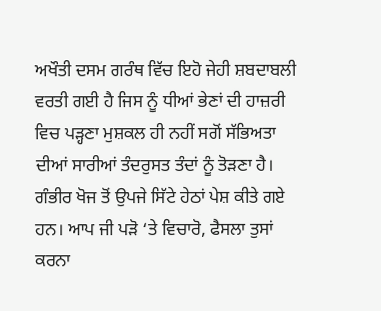ਅਖੌਤੀ ਦਸਮ ਗਰੰਥ ਵਿੱਚ ਇਹੋ ਜੇਹੀ ਸ਼ਬਦਾਬਲੀ ਵਰਤੀ ਗਈ ਹੈ ਜਿਸ ਨੂੰ ਧੀਆਂ ਭੇਣਾਂ ਦੀ ਹਾਜ਼ਰੀ ਵਿਚ ਪੜ੍ਹਣਾ ਮੁਸ਼ਕਲ ਹੀ ਨਹੀਂ ਸਗੋਂ ਸੱਭਿਅਤਾ ਦੀਆਂ ਸਾਰੀਆਂ ਤੰਦਰੁਸਤ ਤੰਦਾਂ ਨੂੰ ਤੋੜਣਾ ਹੈ। ਗੰਭੀਰ ਖੋਜ ਤੋਂ ਉਪਜੇ ਸਿੱਟੇ ਹੇਠਾਂ ਪੇਸ਼ ਕੀਤੇ ਗਏ ਹਨ। ਆਪ ਜੀ ਪੜੋ ‘ਤੇ ਵਿਚਾਰੋ, ਫੈਸਲਾ ਤੁਸਾਂ ਕਰਨਾ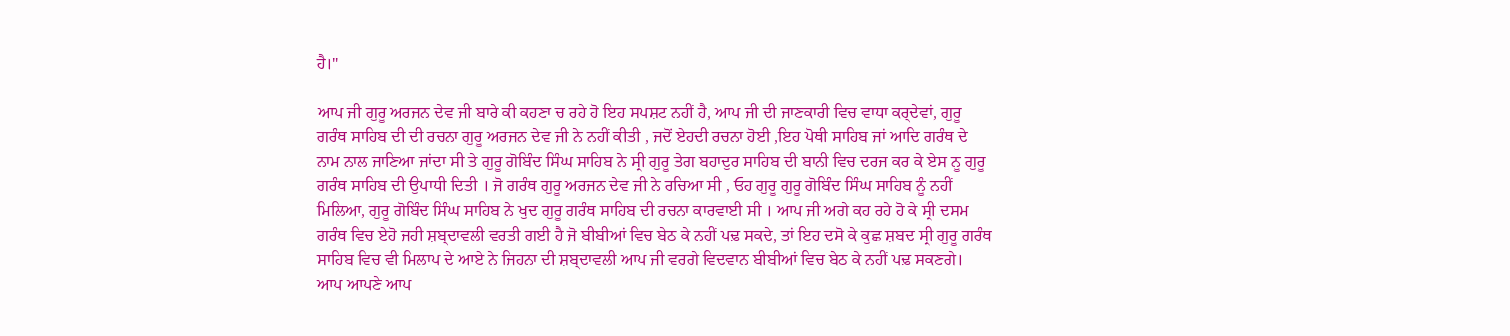ਹੈ।"

ਆਪ ਜੀ ਗੁਰੂ ਅਰਜਨ ਦੇਵ ਜੀ ਬਾਰੇ ਕੀ ਕਹਣਾ ਚ ਰਹੇ ਹੋ ਇਹ ਸਪਸ਼ਟ ਨਹੀਂ ਹੈ, ਆਪ ਜੀ ਦੀ ਜਾਣਕਾਰੀ ਵਿਚ ਵਾਧਾ ਕਰ੍ਦੇਵਾਂ, ਗੁਰੂ ਗਰੰਥ ਸਾਹਿਬ ਦੀ ਦੀ ਰਚਨਾ ਗੁਰੂ ਅਰਜਨ ਦੇਵ ਜੀ ਨੇ ਨਹੀਂ ਕੀਤੀ , ਜਦੋਂ ਏਹਦੀ ਰਚਨਾ ਹੋਈ ,ਇਹ ਪੋਥੀ ਸਾਹਿਬ ਜਾਂ ਆਦਿ ਗਰੰਥ ਦੇ ਨਾਮ ਨਾਲ ਜਾਣਿਆ ਜਾਂਦਾ ਸੀ ਤੇ ਗੁਰੂ ਗੋਬਿੰਦ ਸਿੰਘ ਸਾਹਿਬ ਨੇ ਸ੍ਰੀ ਗੁਰੂ ਤੇਗ ਬਹਾਦੁਰ ਸਾਹਿਬ ਦੀ ਬਾਨੀ ਵਿਚ ਦਰਜ ਕਰ ਕੇ ਏਸ ਨੂ ਗੁਰੂ ਗਰੰਥ ਸਾਹਿਬ ਦੀ ਉਪਾਧੀ ਦਿਤੀ । ਜੋ ਗਰੰਥ ਗੁਰੂ ਅਰਜਨ ਦੇਵ ਜੀ ਨੇ ਰਚਿਆ ਸੀ , ਓਹ ਗੁਰੂ ਗੁਰੂ ਗੋਬਿੰਦ ਸਿੰਘ ਸਾਹਿਬ ਨੂੰ ਨਹੀਂ ਮਿਲਿਆ, ਗੁਰੂ ਗੋਬਿੰਦ ਸਿੰਘ ਸਾਹਿਬ ਨੇ ਖੁਦ ਗੁਰੂ ਗਰੰਥ ਸਾਹਿਬ ਦੀ ਰਚਨਾ ਕਾਰਵਾਈ ਸੀ । ਆਪ ਜੀ ਅਗੇ ਕਹ ਰਹੇ ਹੋ ਕੇ ਸ੍ਰੀ ਦਸਮ ਗਰੰਥ ਵਿਚ ਏਹੋ ਜਹੀ ਸ਼ਬ੍ਦਾਵਲੀ ਵਰਤੀ ਗਈ ਹੈ ਜੋ ਬੀਬੀਆਂ ਵਿਚ ਬੇਠ ਕੇ ਨਹੀਂ ਪਢ਼ ਸਕਦੇ, ਤਾਂ ਇਹ ਦਸੋ ਕੇ ਕੁਛ ਸ਼ਬਦ ਸ੍ਰੀ ਗੁਰੂ ਗਰੰਥ ਸਾਹਿਬ ਵਿਚ ਵੀ ਮਿਲਾਪ ਦੇ ਆਏ ਨੇ ਜਿਹਨਾ ਦੀ ਸ਼ਬ੍ਦਾਵਲੀ ਆਪ ਜੀ ਵਰਗੇ ਵਿਦਵਾਨ ਬੀਬੀਆਂ ਵਿਚ ਬੇਠ ਕੇ ਨਹੀਂ ਪਢ਼ ਸਕਣਗੇ। ਆਪ ਆਪਣੇ ਆਪ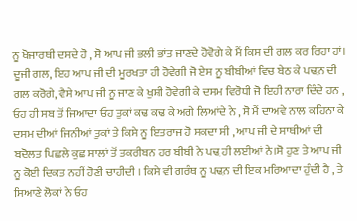ਨੂ ਖੋਜਾਰਥੀ ਦਸਦੇ ਹੋ , ਸੋ ਆਪ ਜੀ ਭਲੀ ਭਾਂਤ ਜਾਣਦੇ ਹੋਵੋਗੇ ਕੇ ਮੈਂ ਕਿਸ ਦੀ ਗਲ ਕਰ ਰਿਹਾ ਹਾਂ। ਦੂਜੀ ਗਲ, ਇਹ ਆਪ ਜੀ ਦੀ ਮੂਰਖਤਾ ਹੀ ਹੋਵੇਗੀ ਜੋ ਏਸ ਨੂ ਬੀਬੀਆਂ ਵਿਚ ਬੇਠ ਕੇ ਪਢ਼ਨ ਦੀ ਗਲ ਕਰੋਗੇ, ਵੈਸੇ ਆਪ ਜੀ ਨੂ ਜਾਣ ਕੇ ਖੁਸ਼ੀ ਹੋਵੇਗੀ ਕੇ ਦਸਮ ਵਿਰੋਧੀ ਜੋ ਇਹੀ ਨਾਰਾ ਦਿੰਦੇ ਹਨ , ਓਹ ਹੀ ਸਬ ਤੋਂ ਜਿਆਦਾ ਓਹ ਤੁਕਾਂ ਕਢ ਕਢ ਕੇ ਅਗੇ ਲਿਆਂਦੇ ਨੇ , ਸੋ ਮੈਂ ਦਾਅਵੇ ਨਾਲ ਕਹਿਨਾ ਕੇ ਦਸਮ ਦੀਆਂ ਜਿਨੀਆਂ ਤੁਕਾਂ ਤੇ ਕਿਸੇ ਨੂ ਇਤਰਾਜ ਹੋ ਸਕਦਾ ਸੀ , ਆਪ ਜੀ ਦੇ ਸਾਥੀਆਂ ਦੀ ਬਦੋਲਤ ਪਿਛਲੇ ਕੁਛ ਸਾਲਾਂ ਤੋਂ ਤਕਰੀਬਨ ਹਰ ਬੀਬੀ ਨੇ ਪਢ਼ ਹੀ ਲਈਆਂ ਨੇ।ਸੋ ਹੁਣ ਤੇ ਆਪ ਜੀ ਨੂ ਕੋਈ ਦਿਕਤ ਨਹੀਂ ਹੋਣੀ ਚਾਹੀਦੀ । ਕਿਸੇ ਵੀ ਗਰੰਥ ਨੂ ਪਢ਼ਨ ਦੀ ਇਕ ਮਰਿਆਦਾ ਹੁੰਦੀ ਹੈ , ਤੇ ਸਿਆਣੇ ਲੋਕਾਂ ਨੇ ਓਹ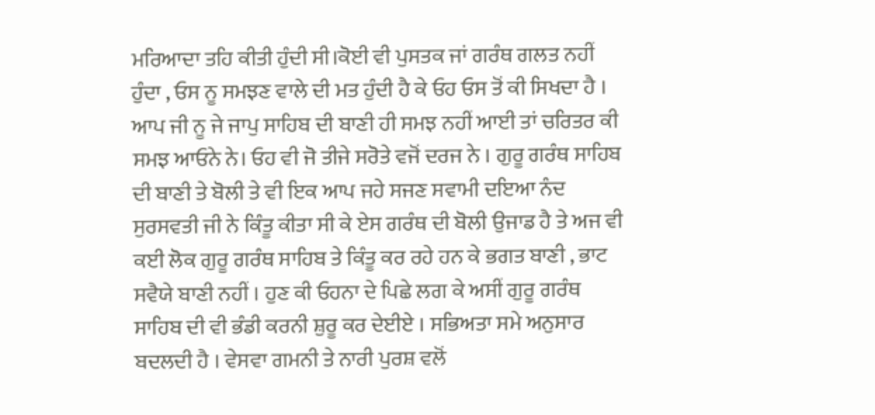ਮਰਿਆਦਾ ਤਹਿ ਕੀਤੀ ਹੁੰਦੀ ਸੀ।ਕੋਈ ਵੀ ਪੁਸਤਕ ਜਾਂ ਗਰੰਥ ਗਲਤ ਨਹੀਂ ਹੁੰਦਾ , ਓਸ ਨੂ ਸਮਝਣ ਵਾਲੇ ਦੀ ਮਤ ਹੁੰਦੀ ਹੈ ਕੇ ਓਹ ਓਸ ਤੋਂ ਕੀ ਸਿਖਦਾ ਹੈ । ਆਪ ਜੀ ਨੂ ਜੇ ਜਾਪੁ ਸਾਹਿਬ ਦੀ ਬਾਣੀ ਹੀ ਸਮਝ ਨਹੀਂ ਆਈ ਤਾਂ ਚਰਿਤਰ ਕੀ ਸਮਝ ਆਓਨੇ ਨੇ। ਓਹ ਵੀ ਜੋ ਤੀਜੇ ਸਰੋਤੇ ਵਜੋਂ ਦਰਜ ਨੇ । ਗੁਰੂ ਗਰੰਥ ਸਾਹਿਬ ਦੀ ਬਾਣੀ ਤੇ ਬੋਲੀ ਤੇ ਵੀ ਇਕ ਆਪ ਜਹੇ ਸਜਣ ਸਵਾਮੀ ਦਇਆ ਨੰਦ ਸੁਰਸਵਤੀ ਜੀ ਨੇ ਕਿੰਤੂ ਕੀਤਾ ਸੀ ਕੇ ਏਸ ਗਰੰਥ ਦੀ ਬੋਲੀ ਉਜਾਡ ਹੈ ਤੇ ਅਜ ਵੀ ਕਈ ਲੋਕ ਗੁਰੂ ਗਰੰਥ ਸਾਹਿਬ ਤੇ ਕਿੰਤੂ ਕਰ ਰਹੇ ਹਨ ਕੇ ਭਗਤ ਬਾਣੀ , ਭਾਟ ਸਵੈਯੇ ਬਾਣੀ ਨਹੀਂ । ਹੁਣ ਕੀ ਓਹਨਾ ਦੇ ਪਿਛੇ ਲਗ ਕੇ ਅਸੀਂ ਗੁਰੂ ਗਰੰਥ ਸਾਹਿਬ ਦੀ ਵੀ ਭੰਡੀ ਕਰਨੀ ਸ਼ੁਰੂ ਕਰ ਦੇਈਏ । ਸਭਿਅਤਾ ਸਮੇ ਅਨੁਸਾਰ ਬਦਲਦੀ ਹੈ । ਵੇਸਵਾ ਗਮਨੀ ਤੇ ਨਾਰੀ ਪੁਰਸ਼ ਵਲੋਂ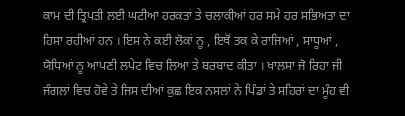ਕਾਮ ਦੀ ਤ੍ਰਿਪਤੀ ਲਈ ਘਟੀਆ ਹਰਕਤਾਂ ਤੇ ਚਲਾਕੀਆਂ ਹਰ ਸਮੇ ਹਰ ਸਭਿਅਤਾ ਦਾ ਹਿਸਾ ਰਹੀਆਂ ਹਨ । ਇਸ ਨੇ ਕਈ ਲੋਕਾਂ ਨੂ , ਇਥੋਂ ਤਕ ਕੇ ਰਾਜਿਆਂ , ਸਾਧੂਆਂ , ਯੋਧਿਆਂ ਨੂ ਆਪਣੀ ਲਪੇਟ ਵਿਚ ਲਿਆ ਤੇ ਬਰਬਾਦ ਕੀਤਾ । ਖਾਲਸਾ ਜੋ ਰਿਹਾ ਜੀ ਜੰਗਲਾਂ ਵਿਚ ਹੋਵੇ ਤੇ ਜਿਸ ਦੀਆਂ ਕੁਛ ਇਕ ਨਸਲਾਂ ਨੇ ਪਿੰਡਾਂ ਤੇ ਸਹਿਰਾਂ ਦਾ ਮੂੰਹ ਵੀ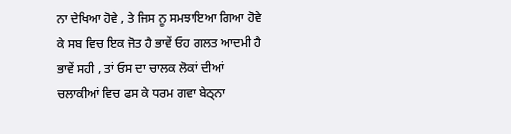ਨਾ ਦੇਖਿਆ ਹੋਵੇ , ਤੇ ਜਿਸ ਨੂ ਸਮਝਾਇਆ ਗਿਆ ਹੋਵੇ ਕੇ ਸਬ ਵਿਚ ਇਕ ਜੋਤ ਹੈ ਭਾਵੇਂ ਓਹ ਗਲਤ ਆਦਮੀ ਹੈ ਭਾਵੇਂ ਸਹੀ , ਤਾਂ ਓਸ ਦਾ ਚਾਲਕ ਲੋਕਾਂ ਦੀਆਂ ਚਲਾਕੀਆਂ ਵਿਚ ਫਸ ਕੇ ਧਰਮ ਗਵਾ ਬੇਠ੍ਨਾ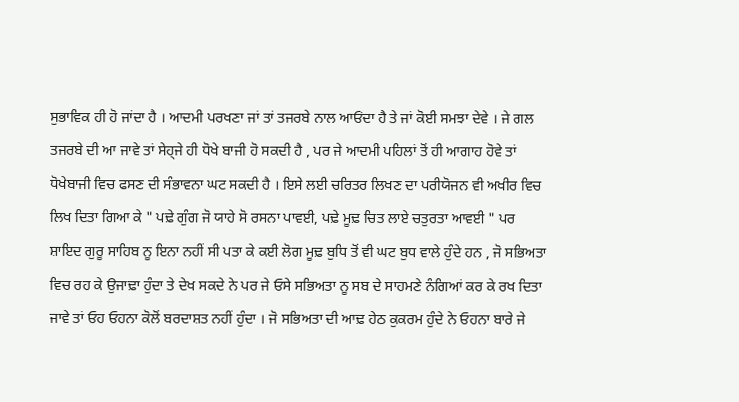ਸੁਭਾਵਿਕ ਹੀ ਹੋ ਜਾਂਦਾ ਹੈ । ਆਦਮੀ ਪਰਖਣਾ ਜਾਂ ਤਾਂ ਤਜਰਬੇ ਨਾਲ ਆਓਂਦਾ ਹੈ ਤੇ ਜਾਂ ਕੋਈ ਸਮਝਾ ਦੇਵੇ । ਜੇ ਗਲ ਤਜਰਬੇ ਦੀ ਆ ਜਾਵੇ ਤਾਂ ਸੇਹ੍ਜੇ ਹੀ ਧੋਖੇ ਬਾਜੀ ਹੋ ਸਕਦੀ ਹੈ , ਪਰ ਜੇ ਆਦਮੀ ਪਹਿਲਾਂ ਤੋਂ ਹੀ ਆਗਾਹ ਹੋਵੇ ਤਾਂ ਧੋਖੇਬਾਜੀ ਵਿਚ ਫਸਣ ਦੀ ਸੰਭਾਵਨਾ ਘਟ ਸਕਦੀ ਹੈ । ਇਸੇ ਲਈ ਚਰਿਤਰ ਲਿਖਣ ਦਾ ਪਰੀਯੋਜਨ ਵੀ ਅਖੀਰ ਵਿਚ ਲਿਖ ਦਿਤਾ ਗਿਆ ਕੇ " ਪਢ਼ੇ ਗੁੰਗ ਜੋ ਯਾਹੇ ਸੋ ਰਸਨਾ ਪਾਵਈ, ਪਢ਼ੇ ਮੂਢ਼ ਚਿਤ ਲਾਏ ਚਤੁਰਤਾ ਆਵਈ " ਪਰ ਸ਼ਾਇਦ ਗੁਰੂ ਸਾਹਿਬ ਨੂ ਇਨਾ ਨਹੀਂ ਸੀ ਪਤਾ ਕੇ ਕਈ ਲੋਗ ਮੂਢ਼ ਬੁਧਿ ਤੋਂ ਵੀ ਘਟ ਬੁਧ ਵਾਲੇ ਹੁੰਦੇ ਹਨ , ਜੋ ਸਭਿਅਤਾ ਵਿਚ ਰਹ ਕੇ ਉਜਾਢ਼ਾ ਹੁੰਦਾ ਤੇ ਦੇਖ ਸਕਦੇ ਨੇ ਪਰ ਜੇ ਓਸੇ ਸਭਿਅਤਾ ਨੂ ਸਬ ਦੇ ਸਾਹਮਣੇ ਨੰਗਿਆਂ ਕਰ ਕੇ ਰਖ ਦਿਤਾ ਜਾਵੇ ਤਾਂ ਓਹ ਓਹਨਾ ਕੋਲੋਂ ਬਰਦਾਸ਼ਤ ਨਹੀਂ ਹੁੰਦਾ । ਜੋ ਸਭਿਅਤਾ ਦੀ ਆਢ਼ ਹੇਠ ਕੁਕਰਮ ਹੁੰਦੇ ਨੇ ਓਹਨਾ ਬਾਰੇ ਜੇ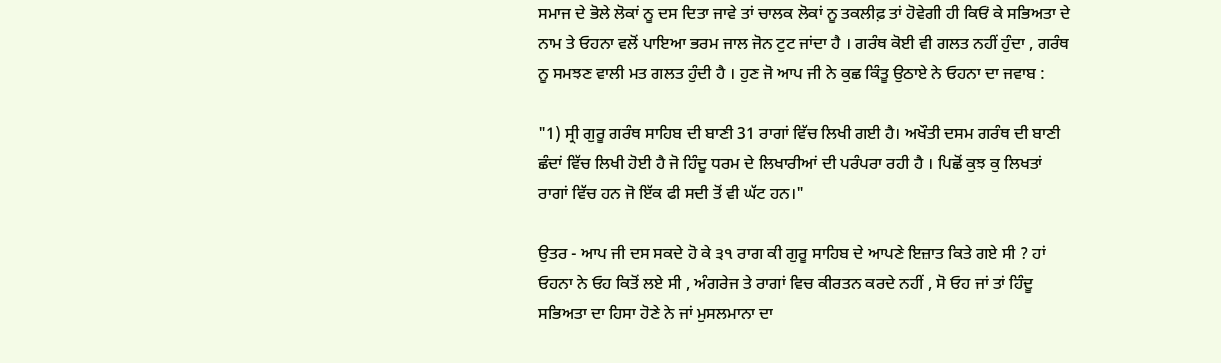ਸਮਾਜ ਦੇ ਭੋਲੇ ਲੋਕਾਂ ਨੂ ਦਸ ਦਿਤਾ ਜਾਵੇ ਤਾਂ ਚਾਲਕ ਲੋਕਾਂ ਨੂ ਤਕਲੀਫ਼ ਤਾਂ ਹੋਵੇਗੀ ਹੀ ਕਿਓਂ ਕੇ ਸਭਿਅਤਾ ਦੇ ਨਾਮ ਤੇ ਓਹਨਾ ਵਲੋਂ ਪਾਇਆ ਭਰਮ ਜਾਲ ਜੋਨ ਟੁਟ ਜਾਂਦਾ ਹੈ । ਗਰੰਥ ਕੋਈ ਵੀ ਗਲਤ ਨਹੀਂ ਹੁੰਦਾ , ਗਰੰਥ ਨੂ ਸਮਝਣ ਵਾਲੀ ਮਤ ਗਲਤ ਹੁੰਦੀ ਹੈ । ਹੁਣ ਜੋ ਆਪ ਜੀ ਨੇ ਕੁਛ ਕਿੰਤੂ ਉਠਾਏ ਨੇ ਓਹਨਾ ਦਾ ਜਵਾਬ :

"1) ਸ੍ਰੀ ਗੁਰੂ ਗਰੰਥ ਸਾਹਿਬ ਦੀ ਬਾਣੀ 31 ਰਾਗਾਂ ਵਿੱਚ ਲਿਖੀ ਗਈ ਹੈ। ਅਖੌਤੀ ਦਸਮ ਗਰੰਥ ਦੀ ਬਾਣੀ ਛੰਦਾਂ ਵਿੱਚ ਲਿਖੀ ਹੋਈ ਹੈ ਜੋ ਹਿੰਦੂ ਧਰਮ ਦੇ ਲਿਖਾਰੀਆਂ ਦੀ ਪਰੰਪਰਾ ਰਹੀ ਹੈ । ਪਿਛੋਂ ਕੁਝ ਕੁ ਲਿਖਤਾਂ ਰਾਗਾਂ ਵਿੱਚ ਹਨ ਜੋ ਇੱਕ ਫੀ ਸਦੀ ਤੋਂ ਵੀ ਘੱਟ ਹਨ।"

ਉਤਰ - ਆਪ ਜੀ ਦਸ ਸਕਦੇ ਹੋ ਕੇ ੩੧ ਰਾਗ ਕੀ ਗੁਰੂ ਸਾਹਿਬ ਦੇ ਆਪਣੇ ਇਜ਼ਾਤ ਕਿਤੇ ਗਏ ਸੀ ? ਹਾਂ ਓਹਨਾ ਨੇ ਓਹ ਕਿਤੋਂ ਲਏ ਸੀ , ਅੰਗਰੇਜ ਤੇ ਰਾਗਾਂ ਵਿਚ ਕੀਰਤਨ ਕਰਦੇ ਨਹੀਂ , ਸੋ ਓਹ ਜਾਂ ਤਾਂ ਹਿੰਦੂ ਸਭਿਅਤਾ ਦਾ ਹਿਸਾ ਹੋਣੇ ਨੇ ਜਾਂ ਮੁਸਲਮਾਨਾ ਦਾ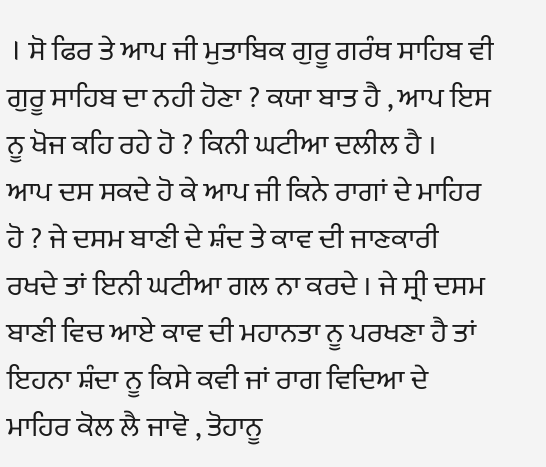। ਸੋ ਫਿਰ ਤੇ ਆਪ ਜੀ ਮੁਤਾਬਿਕ ਗੁਰੂ ਗਰੰਥ ਸਾਹਿਬ ਵੀ ਗੁਰੂ ਸਾਹਿਬ ਦਾ ਨਹੀ ਹੋਣਾ ? ਕਯਾ ਬਾਤ ਹੈ , ਆਪ ਇਸ ਨੂ ਖੋਜ ਕਹਿ ਰਹੇ ਹੋ ? ਕਿਨੀ ਘਟੀਆ ਦਲੀਲ ਹੈ । ਆਪ ਦਸ ਸਕਦੇ ਹੋ ਕੇ ਆਪ ਜੀ ਕਿਨੇ ਰਾਗਾਂ ਦੇ ਮਾਹਿਰ ਹੋ ? ਜੇ ਦਸਮ ਬਾਣੀ ਦੇ ਸ਼ੰਦ ਤੇ ਕਾਵ ਦੀ ਜਾਣਕਾਰੀ ਰਖਦੇ ਤਾਂ ਇਨੀ ਘਟੀਆ ਗਲ ਨਾ ਕਰਦੇ । ਜੇ ਸ੍ਰੀ ਦਸਮ ਬਾਣੀ ਵਿਚ ਆਏ ਕਾਵ ਦੀ ਮਹਾਨਤਾ ਨੂ ਪਰਖਣਾ ਹੈ ਤਾਂ ਇਹਨਾ ਸ਼ੰਦਾ ਨੂ ਕਿਸੇ ਕਵੀ ਜਾਂ ਰਾਗ ਵਿਦਿਆ ਦੇ ਮਾਹਿਰ ਕੋਲ ਲੈ ਜਾਵੋ , ਤੋਹਾਨੂ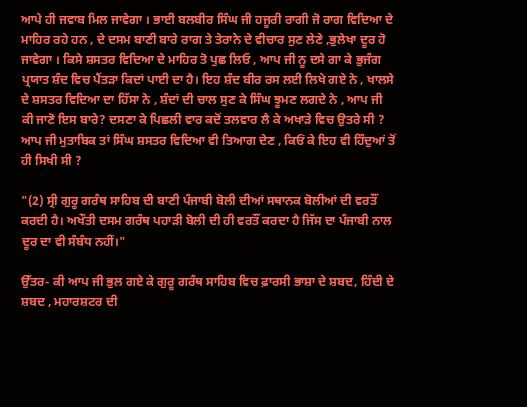ਆਪੇ ਹੀ ਜਵਾਬ ਮਿਲ ਜਾਵੇਗਾ । ਭਾਈ ਬਲਬੀਰ ਸਿੰਘ ਜੀ ਹਜੂਰੀ ਰਾਗੀ ਜੋ ਰਾਗ ਵਿਦਿਆ ਦੇ ਮਾਹਿਰ ਰਹੇ ਹਨ , ਦੇ ਦਸਮ ਬਾਣੀ ਬਾਰੇ ਰਾਗ ਤੇ ਤੇਰਾਨੇ ਦੇ ਵੀਚਾਰ ਸੁਣ ਲੇਣੇ ,ਭੁਲੇਖਾ ਦੂਰ ਹੋ ਜਾਵੇਗਾ । ਕਿਸੇ ਸ਼ਸਤਰ ਵਿਦਿਆ ਦੇ ਮਾਹਿਰ ਤੋ ਪੁਛ ਲਿਓ , ਆਪ ਜੀ ਨੂ ਦਸੇ ਗਾ ਕੇ ਭੁਜੰਗ ਪ੍ਰਯਾਤ ਸ਼ੰਦ ਵਿਚ ਪੈਂਤੜਾ ਕਿਦਾਂ ਪਾਈ ਦਾ ਹੈ। ਇਹ ਸ਼ੰਦ ਬੀਰ ਰਸ ਲਈ ਲਿਖੇ ਗਏ ਨੇ , ਖਾਲਸੇ ਦੇ ਸ਼ਸਤਰ ਵਿਦਿਆ ਦਾ ਹਿੱਸਾ ਨੇ , ਸ਼ੰਦਾਂ ਦੀ ਚਾਲ ਸੁਣ ਕੇ ਸਿੰਘ ਝੂਮਣ ਲਗਦੇ ਨੇ , ਆਪ ਜੀ ਕੀ ਜਾਣੋ ਇਸ ਬਾਰੇ? ਦਸਣਾ ਕੇ ਪਿਛਲੀ ਵਾਰ ਕਦੋਂ ਤਲਵਾਰ ਲੈ ਕੇ ਅਖਾੜੇ ਵਿਚ ਉਤਰੇ ਸੀ ? ਆਪ ਜੀ ਮੁਤਾਬਿਕ ਤਾਂ ਸਿੰਘ ਸ਼ਸਤਰ ਵਿਦਿਆ ਵੀ ਤਿਆਗ ਦੇਣ , ਕਿਓਂ ਕੇ ਇਹ ਵੀ ਹਿੰਦੁਆਂ ਤੋਂ ਹੀ ਸਿਖੀ ਸੀ ?

"(2) ਸ੍ਰੀ ਗੁਰੂ ਗਰੰਥ ਸਾਹਿਬ ਦੀ ਬਾਣੀ ਪੰਜਾਬੀ ਬੋਲੀ ਦੀਆਂ ਸਥਾਨਕ ਬੋਲੀਆਂ ਦੀ ਵਰਤੌਂ ਕਰਦੀ ਹੈ। ਅਖੌਤੀ ਦਸਮ ਗਰੰਥ ਪਹਾੜੀ ਬੋਲੀ ਦੀ ਹੀ ਵਰਤੌਂ ਕਰਦਾ ਹੈ ਜਿੱਸ ਦਾ ਪੰਜਾਬੀ ਨਾਲ ਦੂਰ ਦਾ ਵੀ ਸੰਬੰਧ ਨਹੀਂ।"

ਉੱਤਰ- ਕੀ ਆਪ ਜੀ ਭੁਲ ਗਏ ਕੇ ਗੁਰੂ ਗਰੰਥ ਸਾਹਿਬ ਵਿਚ ਫ਼ਾਰਸੀ ਭਾਸ਼ਾ ਦੇ ਸ਼ਬਦ, ਹਿੰਦੀ ਦੇ ਸ਼ਬਦ , ਮਹਾਰਸ਼ਟਰ ਦੀ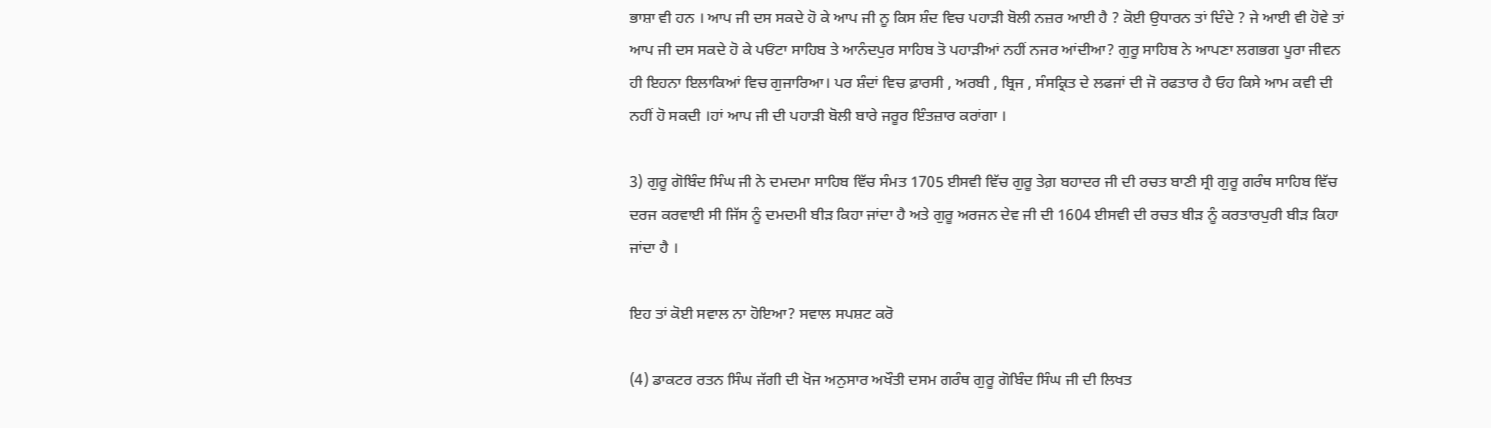ਭਾਸ਼ਾ ਵੀ ਹਨ । ਆਪ ਜੀ ਦਸ ਸਕਦੇ ਹੋ ਕੇ ਆਪ ਜੀ ਨੂ ਕਿਸ ਸ਼ੰਦ ਵਿਚ ਪਹਾੜੀ ਬੋਲੀ ਨਜ਼ਰ ਆਈ ਹੈ ? ਕੋਈ ਉਧਾਰਨ ਤਾਂ ਦਿੰਦੇ ? ਜੇ ਆਈ ਵੀ ਹੋਵੇ ਤਾਂ ਆਪ ਜੀ ਦਸ ਸਕਦੇ ਹੋ ਕੇ ਪਓਂਟਾ ਸਾਹਿਬ ਤੇ ਆਨੰਦਪੁਰ ਸਾਹਿਬ ਤੋ ਪਹਾੜੀਆਂ ਨਹੀਂ ਨਜਰ ਆਂਦੀਆ? ਗੁਰੂ ਸਾਹਿਬ ਨੇ ਆਪਣਾ ਲਗਭਗ ਪੂਰਾ ਜੀਵਨ ਹੀ ਇਹਨਾ ਇਲਾਕਿਆਂ ਵਿਚ ਗੁਜਾਰਿਆ। ਪਰ ਸ਼ੰਦਾਂ ਵਿਚ ਫ਼ਾਰਸੀ , ਅਰਬੀ , ਬ੍ਰਿਜ , ਸੰਸਕ੍ਰਿਤ ਦੇ ਲਫਜਾਂ ਦੀ ਜੋ ਰਫਤਾਰ ਹੈ ਓਹ ਕਿਸੇ ਆਮ ਕਵੀ ਦੀ ਨਹੀਂ ਹੋ ਸਕਦੀ ।ਹਾਂ ਆਪ ਜੀ ਦੀ ਪਹਾੜੀ ਬੋਲੀ ਬਾਰੇ ਜਰੂਰ ਇੰਤਜ਼ਾਰ ਕਰਾਂਗਾ ।

3) ਗੁਰੂ ਗੋਬਿੰਦ ਸਿੰਘ ਜੀ ਨੇ ਦਮਦਮਾ ਸਾਹਿਬ ਵਿੱਚ ਸੰਮਤ 1705 ਈਸਵੀ ਵਿੱਚ ਗੁਰੂ ਤੇਗ਼ ਬਹਾਦਰ ਜੀ ਦੀ ਰਚਤ ਬਾਣੀ ਸ੍ਰੀ ਗੁਰੂ ਗਰੰਥ ਸਾਹਿਬ ਵਿੱਚ ਦਰਜ ਕਰਵਾਈ ਸੀ ਜਿੱਸ ਨੂੰ ਦਮਦਮੀ ਬੀੜ ਕਿਹਾ ਜਾਂਦਾ ਹੈ ਅਤੇ ਗੁਰੂ ਅਰਜਨ ਦੇਵ ਜੀ ਦੀ 1604 ਈਸਵੀ ਦੀ ਰਚਤ ਬੀੜ ਨੂੰ ਕਰਤਾਰਪੁਰੀ ਬੀੜ ਕਿਹਾ ਜਾਂਦਾ ਹੈ ।

ਇਹ ਤਾਂ ਕੋਈ ਸਵਾਲ ਨਾ ਹੋਇਆ? ਸਵਾਲ ਸਪਸ਼ਟ ਕਰੋ

(4) ਡਾਕਟਰ ਰਤਨ ਸਿੰਘ ਜੱਗੀ ਦੀ ਖੋਜ ਅਨੁਸਾਰ ਅਖੌਤੀ ਦਸਮ ਗਰੰਥ ਗੁਰੂ ਗੋਬਿੰਦ ਸਿੰਘ ਜੀ ਦੀ ਲਿਖਤ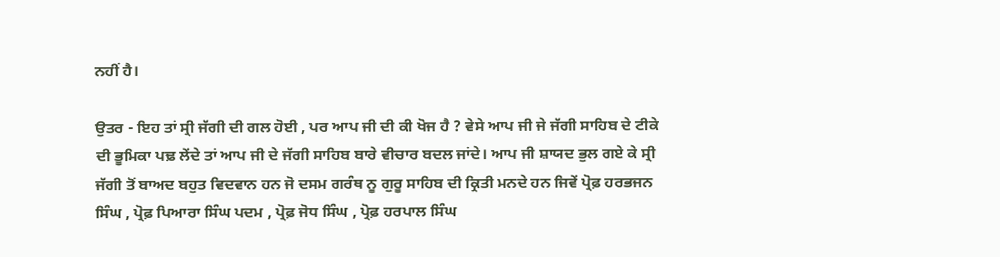ਨਹੀਂ ਹੈ।

ਉਤਰ - ਇਹ ਤਾਂ ਸ੍ਰੀ ਜੱਗੀ ਦੀ ਗਲ ਹੋਈ , ਪਰ ਆਪ ਜੀ ਦੀ ਕੀ ਖੋਜ ਹੈ ? ਵੇਸੇ ਆਪ ਜੀ ਜੇ ਜੱਗੀ ਸਾਹਿਬ ਦੇ ਟੀਕੇ ਦੀ ਭੂਮਿਕਾ ਪਢ਼ ਲੇਂਦੇ ਤਾਂ ਆਪ ਜੀ ਦੇ ਜੱਗੀ ਸਾਹਿਬ ਬਾਰੇ ਵੀਚਾਰ ਬਦਲ ਜਾਂਦੇ। ਆਪ ਜੀ ਸ਼ਾਯਦ ਭੁਲ ਗਏ ਕੇ ਸ੍ਰੀ ਜੱਗੀ ਤੋਂ ਬਾਅਦ ਬਹੁਤ ਵਿਦਵਾਨ ਹਨ ਜੋ ਦਸਮ ਗਰੰਥ ਨੂ ਗੁਰੂ ਸਾਹਿਬ ਦੀ ਕ੍ਰਿਤੀ ਮਨਦੇ ਹਨ ਜਿਵੇਂ ਪ੍ਰੋਫ਼ ਹਰਭਜਨ ਸਿੰਘ , ਪ੍ਰੋਫ਼ ਪਿਆਰਾ ਸਿੰਘ ਪਦਮ , ਪ੍ਰੋਫ਼ ਜੋਧ ਸਿੰਘ , ਪ੍ਰੋਫ਼ ਹਰਪਾਲ ਸਿੰਘ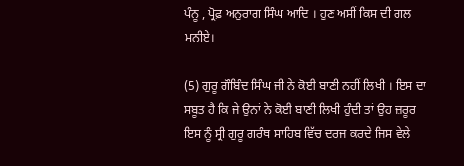ਪੰਨੂ , ਪ੍ਰੋਫ਼ ਅਨੁਰਾਗ ਸਿੰਘ ਆਦਿ । ਹੁਣ ਅਸੀਂ ਕਿਸ ਦੀ ਗਲ ਮਨੀਏ।

(5) ਗੁਰੂ ਗੌਬਿੰਦ ਸਿੰਘ ਜੀ ਨੇ ਕੋਈ ਬਾਣੀ ਨਹੀਂ ਲਿਖੀ । ਇਸ ਦਾ ਸਬੂਤ ਹੈ ਕਿ ਜੇ ਉਨਾਂ ਨੇ ਕੋਈ ਬਾਣੀ ਲਿਖੀ ਹੁੰਦੀ ਤਾਂ ਉਹ ਜ਼ਰੂਰ ਇਸ ਨੂੰ ਸ੍ਰੀ ਗੁਰੂ ਗਰੰਥ ਸਾਹਿਬ ਵਿੱਚ ਦਰਜ ਕਰਦੇ ਜਿਸ ਵੇਲੇ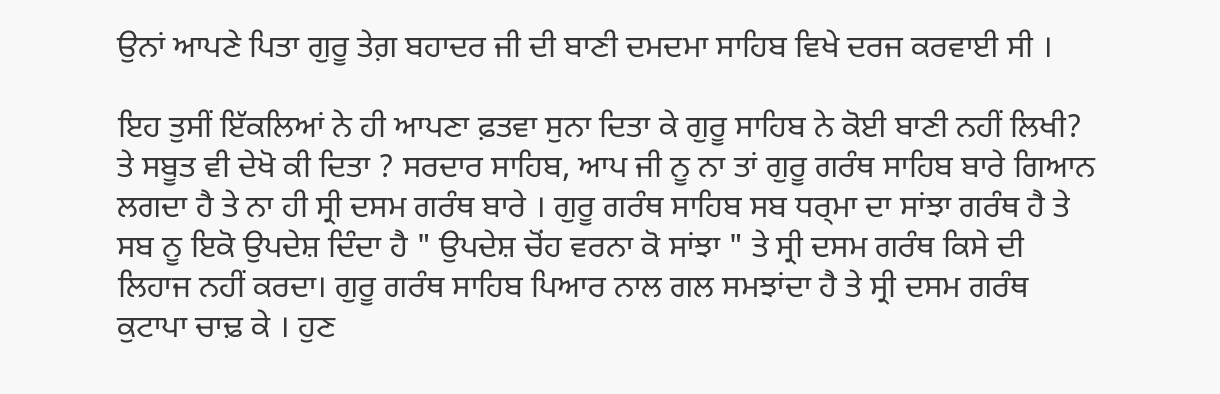ਉਨਾਂ ਆਪਣੇ ਪਿਤਾ ਗੁਰੂ ਤੇਗ਼ ਬਹਾਦਰ ਜੀ ਦੀ ਬਾਣੀ ਦਮਦਮਾ ਸਾਹਿਬ ਵਿਖੇ ਦਰਜ ਕਰਵਾਈ ਸੀ ।

ਇਹ ਤੁਸੀਂ ਇੱਕਲਿਆਂ ਨੇ ਹੀ ਆਪਣਾ ਫ਼ਤਵਾ ਸੁਨਾ ਦਿਤਾ ਕੇ ਗੁਰੂ ਸਾਹਿਬ ਨੇ ਕੋਈ ਬਾਣੀ ਨਹੀਂ ਲਿਖੀ? ਤੇ ਸਬੂਤ ਵੀ ਦੇਖੋ ਕੀ ਦਿਤਾ ? ਸਰਦਾਰ ਸਾਹਿਬ, ਆਪ ਜੀ ਨੂ ਨਾ ਤਾਂ ਗੁਰੂ ਗਰੰਥ ਸਾਹਿਬ ਬਾਰੇ ਗਿਆਨ ਲਗਦਾ ਹੈ ਤੇ ਨਾ ਹੀ ਸ੍ਰੀ ਦਸਮ ਗਰੰਥ ਬਾਰੇ । ਗੁਰੂ ਗਰੰਥ ਸਾਹਿਬ ਸਬ ਧਰ੍ਮਾ ਦਾ ਸਾਂਝਾ ਗਰੰਥ ਹੈ ਤੇ ਸਬ ਨੂ ਇਕੋ ਉਪਦੇਸ਼ ਦਿੰਦਾ ਹੈ " ਉਪਦੇਸ਼ ਚੋਂਹ ਵਰਨਾ ਕੋ ਸਾਂਝਾ " ਤੇ ਸ੍ਰੀ ਦਸਮ ਗਰੰਥ ਕਿਸੇ ਦੀ ਲਿਹਾਜ ਨਹੀਂ ਕਰਦਾ। ਗੁਰੂ ਗਰੰਥ ਸਾਹਿਬ ਪਿਆਰ ਨਾਲ ਗਲ ਸਮਝਾਂਦਾ ਹੈ ਤੇ ਸ੍ਰੀ ਦਸਮ ਗਰੰਥ ਕੁਟਾਪਾ ਚਾਢ਼ ਕੇ । ਹੁਣ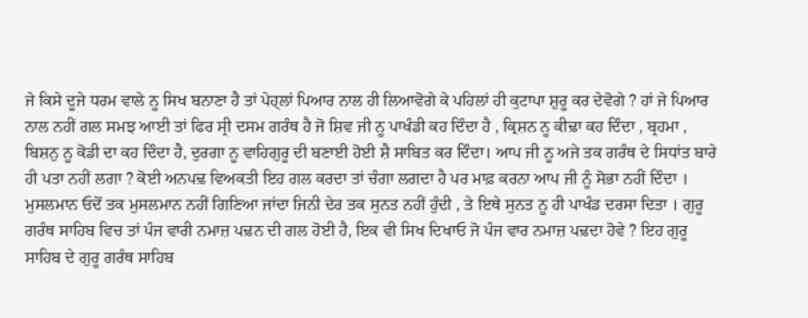ਜੇ ਕਿਸੇ ਦੂਜੇ ਧਰਮ ਵਾਲੇ ਨੂ ਸਿਖ ਬਨਾਣਾ ਹੈ ਤਾਂ ਪੇਹ੍ਲਾਂ ਪਿਆਰ ਨਾਲ ਹੀ ਲਿਆਵੋਗੇ ਕੇ ਪਹਿਲਾਂ ਹੀ ਕੁਟਾਪਾ ਸ਼ੁਰੂ ਕਰ ਦੇਵੋਗੇ ? ਹਾਂ ਜੇ ਪਿਆਰ ਨਾਲ ਨਹੀਂ ਗਲ ਸਮਝ ਆਈ ਤਾਂ ਫਿਰ ਸ੍ਰੀ ਦਸਮ ਗਰੰਥ ਹੈ ਜੋ ਸ਼ਿਵ ਜੀ ਨੂ ਪਾਖੰਡੀ ਕਹ ਦਿੰਦਾ ਹੈ , ਕ੍ਰਿਸ਼ਨ ਨੂ ਕੀਢ਼ਾ ਕਹ ਦਿੰਦਾ , ਬ੍ਰਹਮਾ , ਬਿਸ਼ਨੁ ਨੂ ਕੋਡੀ ਦਾ ਕਹ ਦਿੰਦਾ ਹੈ, ਦੁਰਗਾ ਨੂ ਵਾਹਿਗੁਰੂ ਦੀ ਬਣਾਈ ਹੋਈ ਸ਼ੈ ਸਾਬਿਤ ਕਰ ਦਿੰਦਾ। ਆਪ ਜੀ ਨੂ ਅਜੇ ਤਕ ਗਰੰਥ ਦੇ ਸਿਧਾਂਤ ਬਾਰੇ ਹੀ ਪਤਾ ਨਹੀਂ ਲਗਾ ? ਕੋਈ ਅਨਪਢ਼ ਵਿਅਕਤੀ ਇਹ ਗਲ ਕਰਦਾ ਤਾਂ ਚੰਗਾ ਲਗਦਾ ਹੈ ਪਰ ਮਾਫ਼ ਕਰਨਾ ਆਪ ਜੀ ਨੂੰ ਸੋਭਾ ਨਹੀਂ ਦਿੰਦਾ । ਮੁਸਲਮਾਨ ਓਦੋਂ ਤਕ ਮੁਸਲਮਾਨ ਨਹੀਂ ਗਿਣਿਆ ਜਾਂਦਾ ਜਿਨੀ ਦੇਰ ਤਕ ਸੁਨਤ ਨਹੀਂ ਹੁੰਦੀ , ਤੇ ਇਥੇ ਸੁਨਤ ਨੂ ਹੀ ਪਾਖੰਡ ਦਰਸਾ ਦਿਤਾ । ਗੁਰੂ ਗਰੰਥ ਸਾਹਿਬ ਵਿਚ ਤਾਂ ਪੰਜ ਵਾਰੀ ਨਮਾਜ਼ ਪਢ਼ਨ ਦੀ ਗਲ ਹੋਈ ਹੈ, ਇਕ ਵੀ ਸਿਖ ਦਿਖਾਓ ਜੋ ਪੰਜ ਵਾਰ ਨਮਾਜ਼ ਪਢ਼ਦਾ ਹੋਵੇ ? ਇਹ ਗੁਰੂ ਸਾਹਿਬ ਦੇ ਗੁਰੂ ਗਰੰਥ ਸਾਹਿਬ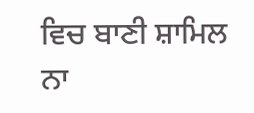ਵਿਚ ਬਾਣੀ ਸ਼ਾਮਿਲ ਨਾ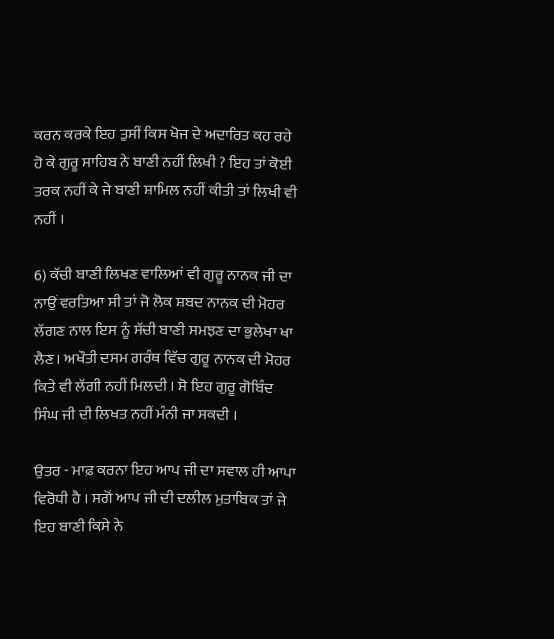ਕਰਨ ਕਰਕੇ ਇਹ ਤੁਸੀਂ ਕਿਸ ਖੋਜ ਦੇ ਅਦਾਰਿਤ ਕਹ ਰਹੇ ਹੋ ਕੇ ਗੁਰੂ ਸਾਹਿਬ ਨੇ ਬਾਣੀ ਨਹੀਂ ਲਿਖੀ ? ਇਹ ਤਾਂ ਕੋਈ ਤਰਕ ਨਹੀਂ ਕੇ ਜੇ ਬਾਣੀ ਸ਼ਾਮਿਲ ਨਹੀਂ ਕੀਤੀ ਤਾਂ ਲਿਖੀ ਵੀ ਨਹੀਂ ।

6) ਕੱਚੀ ਬਾਣੀ ਲਿਖਣ ਵਾਲਿਆਂ ਵੀ ਗੁਰੂ ਨਾਨਕ ਜੀ ਦਾ ਨਾਉਂ ਵਰਤਿਆ ਸੀ ਤਾਂ ਜੋ ਲੋਕ ਸ਼ਬਦ ਨਾਨਕ ਦੀ ਮੋਹਰ ਲੱਗਣ ਨਾਲ ਇਸ ਨੂੰ ਸੱਚੀ ਬਾਣੀ ਸਮਝਣ ਦਾ ਭੁਲੇਖਾ ਖਾ ਲੈਣ। ਅਖੌਤੀ ਦਸਮ ਗਰੰਥ ਵਿੱਚ ਗੁਰੂ ਨਾਨਕ ਦੀ ਮੋਹਰ ਕਿਤੇ ਵੀ ਲੱਗੀ ਨਹੀਂ ਮਿਲਦੀ । ਸੋ ਇਹ ਗੁਰੂ ਗੋਬਿੰਦ ਸਿੰਘ ਜੀ ਦੀ ਲਿਖਤ ਨਹੀਂ ਮੰਨੀ ਜਾ ਸਕਦੀ ।

ਉਤਰ - ਮਾਫ਼ ਕਰਨਾ ਇਹ ਆਪ ਜੀ ਦਾ ਸਵਾਲ ਹੀ ਆਪਾ ਵਿਰੋਧੀ ਹੈ । ਸਗੋਂ ਆਪ ਜੀ ਦੀ ਦਲੀਲ ਮੁਤਾਬਿਕ ਤਾਂ ਜੇ ਇਹ ਬਾਣੀ ਕਿਸੇ ਨੇ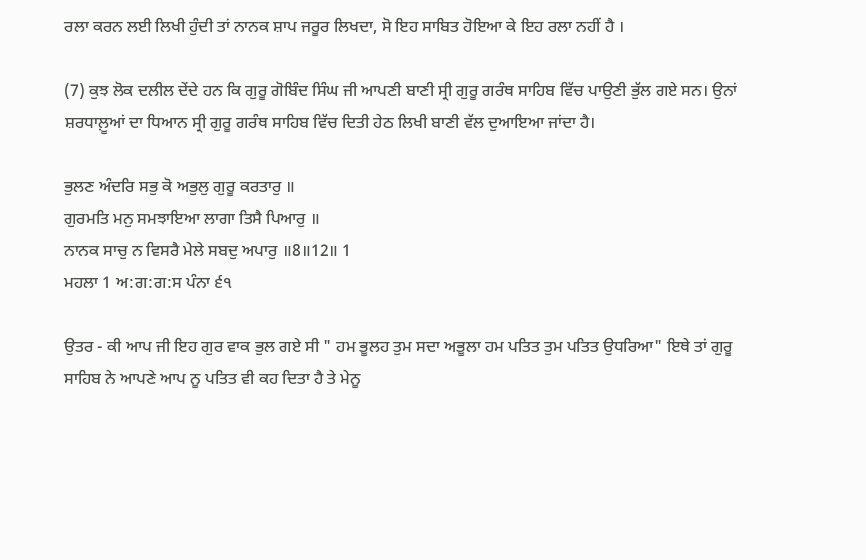ਰਲਾ ਕਰਨ ਲਈ ਲਿਖੀ ਹੁੰਦੀ ਤਾਂ ਨਾਨਕ ਸ਼ਾਪ ਜਰੂਰ ਲਿਖਦਾ, ਸੋ ਇਹ ਸਾਬਿਤ ਹੋਇਆ ਕੇ ਇਹ ਰਲਾ ਨਹੀਂ ਹੈ ।

(7) ਕੁਝ ਲੋਕ ਦਲੀਲ ਦੇਂਦੇ ਹਨ ਕਿ ਗੁਰੂ ਗੋਬਿੰਦ ਸਿੰਘ ਜੀ ਆਪਣੀ ਬਾਣੀ ਸ੍ਰੀ ਗੁਰੂ ਗਰੰਥ ਸਾਹਿਬ ਵਿੱਚ ਪਾਉਣੀ ਭੁੱਲ ਗਏ ਸਨ। ਉਨਾਂ ਸ਼ਰਧਾਲ਼ੂਆਂ ਦਾ ਧਿਆਨ ਸ੍ਰੀ ਗੁਰੂ ਗਰੰਥ ਸਾਹਿਬ ਵਿੱਚ ਦਿਤੀ ਹੇਠ ਲਿਖੀ ਬਾਣੀ ਵੱਲ ਦੁਆਇਆ ਜਾਂਦਾ ਹੈ।

ਭੁਲਣ ਅੰਦਰਿ ਸਭੁ ਕੋ ਅਭੁਲੁ ਗੁਰੂ ਕਰਤਾਰੁ ॥
ਗੁਰਮਤਿ ਮਨੁ ਸਮਝਾਇਆ ਲਾਗਾ ਤਿਸੈ ਪਿਆਰੁ ॥
ਨਾਨਕ ਸਾਚੁ ਨ ਵਿਸਰੈ ਮੇਲੇ ਸਬਦੁ ਅਪਾਰੁ ॥8॥12॥ 1
ਮਹਲਾ 1 ਅ:ਗ:ਗ:ਸ ਪੰਨਾ ੬੧

ਉਤਰ - ਕੀ ਆਪ ਜੀ ਇਹ ਗੁਰ ਵਾਕ ਭੁਲ ਗਏ ਸੀ " ਹਮ ਭੂਲਹ ਤੁਮ ਸਦਾ ਅਭੂਲਾ ਹਮ ਪਤਿਤ ਤੁਮ ਪਤਿਤ ਉਧਰਿਆ" ਇਥੇ ਤਾਂ ਗੁਰੂ ਸਾਹਿਬ ਨੇ ਆਪਣੇ ਆਪ ਨੂ ਪਤਿਤ ਵੀ ਕਹ ਦਿਤਾ ਹੈ ਤੇ ਮੇਨੂ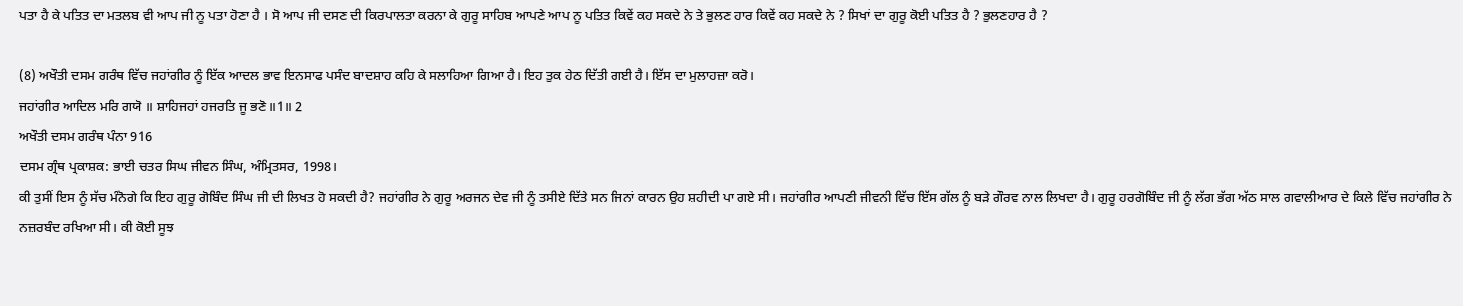ਪਤਾ ਹੈ ਕੇ ਪਤਿਤ ਦਾ ਮਤਲਬ ਵੀ ਆਪ ਜੀ ਨੂ ਪਤਾ ਹੋਣਾ ਹੈ । ਸੋ ਆਪ ਜੀ ਦਸਣ ਦੀ ਕਿਰਪਾਲਤਾ ਕਰਨਾ ਕੇ ਗੁਰੂ ਸਾਹਿਬ ਆਪਣੇ ਆਪ ਨੂ ਪਤਿਤ ਕਿਵੇਂ ਕਹ ਸਕਦੇ ਨੇ ਤੇ ਭੁਲਣ ਹਾਰ ਕਿਵੇਂ ਕਹ ਸਕਦੇ ਨੇ ? ਸਿਖਾਂ ਦਾ ਗੁਰੂ ਕੋਈ ਪਤਿਤ ਹੈ ? ਭੁਲਣਹਾਰ ਹੈ ?

(8) ਅਖੌਤੀ ਦਸਮ ਗਰੰਥ ਵਿੱਚ ਜਹਾਂਗੀਰ ਨੂੰ ਇੱਕ ਆਦਲ ਭਾਵ ਇਨਸਾਫ ਪਸੰਦ ਬਾਦਸ਼ਾਹ ਕਹਿ ਕੇ ਸਲਾਹਿਆ ਗਿਆ ਹੈ। ਇਹ ਤੁਕ ਹੇਠ ਦਿੱਤੀ ਗਈ ਹੈ। ਇੱਸ ਦਾ ਮੁਲਾਹਜ਼ਾ ਕਰੋ।
ਜਹਾਂਗੀਰ ਆਦਿਲ ਮਰਿ ਗਯੋ ॥ ਸ਼ਾਹਿਜਹਾਂ ਹਜਰਤਿ ਜੂ ਭਣੋ॥1॥ 2
ਅਖੌਤੀ ਦਸਮ ਗਰੰਥ ਪੰਨਾ 916
ਦਸਮ ਗ੍ਰੰਥ ਪ੍ਰਕਾਸ਼ਕ: ਭਾਈ ਚਤਰ ਸਿਘ ਜੀਵਨ ਸਿੰਘ, ਅੰਮ੍ਰਿਤਸਰ, 1998।
ਕੀ ਤੁਸੀਂ ਇਸ ਨੂੰ ਸੱਚ ਮੰਨੋਗੇ ਕਿ ਇਹ ਗੁਰੂ ਗੋਬਿੰਦ ਸਿੰਘ ਜੀ ਦੀ ਲਿਖਤ ਹੋ ਸਕਦੀ ਹੈ? ਜਹਾਂਗੀਰ ਨੇ ਗੁਰੂ ਅਰਜਨ ਦੇਵ ਜੀ ਨੂੰ ਤਸੀਏ ਦਿੱਤੇ ਸਨ ਜਿਨਾਂ ਕਾਰਨ ਉਹ ਸ਼ਹੀਦੀ ਪਾ ਗਏ ਸੀ। ਜਹਾਂਗੀਰ ਆਪਣੀ ਜੀਵਨੀ ਵਿੱਚ ਇੱਸ ਗੱਲ ਨੂੰ ਬੜੇ ਗੌਰਵ ਨਾਲ ਲਿਖਦਾ ਹੈ। ਗੁਰੂ ਹਰਗੋਬਿੰਦ ਜੀ ਨੂੰ ਲੱਗ ਭੱਗ ਅੱਠ ਸਾਲ ਗਵਾਲੀਆਰ ਦੇ ਕਿਲੇ ਵਿੱਚ ਜਹਾਂਗੀਰ ਨੇ ਨਜ਼ਰਬੰਦ ਰਖਿਆ ਸੀ। ਕੀ ਕੋਈ ਸੂਝ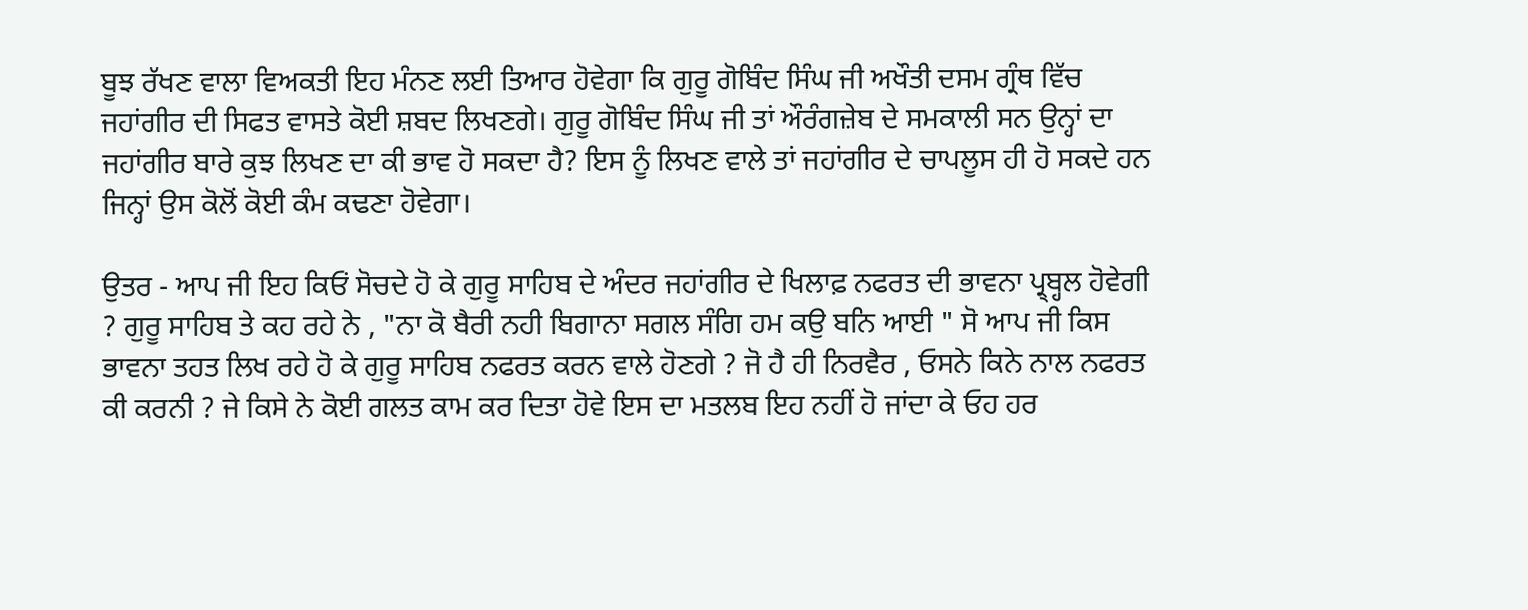ਬੂਝ ਰੱਖਣ ਵਾਲਾ ਵਿਅਕਤੀ ਇਹ ਮੰਨਣ ਲਈ ਤਿਆਰ ਹੋਵੇਗਾ ਕਿ ਗੁਰੂ ਗੋਬਿੰਦ ਸਿੰਘ ਜੀ ਅਖੌਤੀ ਦਸਮ ਗ੍ਰੰਥ ਵਿੱਚ ਜਹਾਂਗੀਰ ਦੀ ਸਿਫਤ ਵਾਸਤੇ ਕੋਈ ਸ਼ਬਦ ਲਿਖਣਗੇ। ਗੁਰੂ ਗੋਬਿੰਦ ਸਿੰਘ ਜੀ ਤਾਂ ਔਰੰਗਜ਼ੇਬ ਦੇ ਸਮਕਾਲੀ ਸਨ ਉਨ੍ਹਾਂ ਦਾ ਜਹਾਂਗੀਰ ਬਾਰੇ ਕੁਝ ਲਿਖਣ ਦਾ ਕੀ ਭਾਵ ਹੋ ਸਕਦਾ ਹੈ? ਇਸ ਨੂੰ ਲਿਖਣ ਵਾਲੇ ਤਾਂ ਜਹਾਂਗੀਰ ਦੇ ਚਾਪਲੂਸ ਹੀ ਹੋ ਸਕਦੇ ਹਨ ਜਿਨ੍ਹਾਂ ਉਸ ਕੋਲੋਂ ਕੋਈ ਕੰਮ ਕਢਣਾ ਹੋਵੇਗਾ।

ਉਤਰ - ਆਪ ਜੀ ਇਹ ਕਿਓਂ ਸੋਚਦੇ ਹੋ ਕੇ ਗੁਰੂ ਸਾਹਿਬ ਦੇ ਅੰਦਰ ਜਹਾਂਗੀਰ ਦੇ ਖਿਲਾਫ਼ ਨਫਰਤ ਦੀ ਭਾਵਨਾ ਪ੍ਰ੍ਬ੍ਹਲ ਹੋਵੇਗੀ ? ਗੁਰੂ ਸਾਹਿਬ ਤੇ ਕਹ ਰਹੇ ਨੇ , "ਨਾ ਕੋ ਬੈਰੀ ਨਹੀ ਬਿਗਾਨਾ ਸਗਲ ਸੰਗਿ ਹਮ ਕਉ ਬਨਿ ਆਈ " ਸੋ ਆਪ ਜੀ ਕਿਸ ਭਾਵਨਾ ਤਹਤ ਲਿਖ ਰਹੇ ਹੋ ਕੇ ਗੁਰੂ ਸਾਹਿਬ ਨਫਰਤ ਕਰਨ ਵਾਲੇ ਹੋਣਗੇ ? ਜੋ ਹੈ ਹੀ ਨਿਰਵੈਰ , ਓਸਨੇ ਕਿਨੇ ਨਾਲ ਨਫਰਤ ਕੀ ਕਰਨੀ ? ਜੇ ਕਿਸੇ ਨੇ ਕੋਈ ਗਲਤ ਕਾਮ ਕਰ ਦਿਤਾ ਹੋਵੇ ਇਸ ਦਾ ਮਤਲਬ ਇਹ ਨਹੀਂ ਹੋ ਜਾਂਦਾ ਕੇ ਓਹ ਹਰ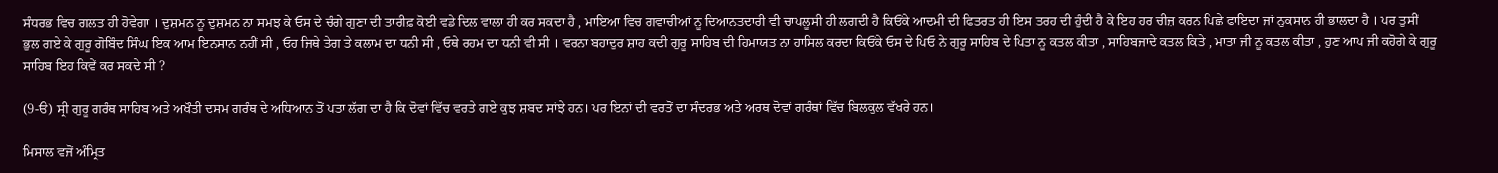ਸੰਧਰਭ ਵਿਚ ਗਲਤ ਹੀ ਹੋਵੇਗਾ । ਦੁਸ਼ਮਨ ਨੂ ਦੁਸ਼ਮਨ ਨਾ ਸਮਝ ਕੇ ਓਸ ਦੇ ਚੰਗੇ ਗੁਣਾ ਦੀ ਤਾਰੀਫ਼ ਕੋਈ ਵਡੇ ਦਿਲ ਵਾਲਾ ਹੀ ਕਰ ਸਕਦਾ ਹੈ , ਮਾਇਆ ਵਿਚ ਗਵਾਚੀਆਂ ਨੂ ਦਿਆਨਤਦਾਰੀ ਵੀ ਚਾਪਲੂਸੀ ਹੀ ਲਗਦੀ ਹੈ ਕਿਓਂਕੇ ਆਦਮੀ ਦੀ ਫਿਤਰਤ ਹੀ ਇਸ ਤਰਹ ਦੀ ਹੁੰਦੀ ਹੈ ਕੇ ਇਹ ਹਰ ਚੀਜ਼ ਕਰਨ ਪਿਛੇ ਫਾਇਦਾ ਜਾਂ ਨੁਕਸਾਨ ਹੀ ਭਾਲਦਾ ਹੈ । ਪਰ ਤੁਸੀਂ ਭੁਲ ਗਏ ਕੇ ਗੁਰੂ ਗੋਬਿੰਦ ਸਿੰਘ ਇਕ ਆਮ ਇਨਸਾਨ ਨਹੀਂ ਸੀ , ਓਹ ਜਿਥੇ ਤੇਗ ਤੇ ਕਲਾਮ ਦਾ ਧਨੀ ਸੀ , ਓਥੇ ਰਹਮ ਦਾ ਧਨੀ ਵੀ ਸੀ । ਵਰਨਾ ਬਹਾਦੁਰ ਸ਼ਾਹ ਕਦੀ ਗੁਰੂ ਸਾਹਿਬ ਦੀ ਹਿਮਾਯਤ ਨਾ ਹਾਸਿਲ ਕਰਦਾ ਕਿਓਂਕੇ ਓਸ ਦੇ ਪਿਓ ਨੇ ਗੁਰੂ ਸਾਹਿਬ ਦੇ ਪਿਤਾ ਨੂ ਕਤਲ ਕੀਤਾ , ਸਾਹਿਬਜਾਦੇ ਕਤਲ ਕਿਤੇ , ਮਾਤਾ ਜੀ ਨੂ ਕਤਲ ਕੀਤਾ , ਹੁਣ ਆਪ ਜੀ ਕਹੋਗੇ ਕੇ ਗੁਰੂ ਸਾਹਿਬ ਇਹ ਕਿਵੇਂ ਕਰ ਸਕਦੇ ਸੀ ?

(9-ੳ) ਸ੍ਰੀ ਗੁਰੂ ਗਰੰਥ ਸਾਹਿਬ ਅਤੇ ਅਖੌਤੀ ਦਸਮ ਗਰੰਥ ਦੇ ਅਧਿਆਨ ਤੋਂ ਪਤਾ ਲੱਗ ਦਾ ਹੈ ਕਿ ਦੋਵਾਂ ਵਿੱਚ ਵਰਤੇ ਗਏ ਕੁਝ ਸ਼ਬਦ ਸਾਂਝੇ ਹਨ। ਪਰ ਇਨਾਂ ਦੀ ਵਰਤੋਂ ਦਾ ਸੰਦਰਭ ਅਤੇ ਅਰਥ ਦੋਵਾਂ ਗਰੰਥਾਂ ਵਿੱਚ ਬਿਲਕੁਲ ਵੱਖਰੇ ਹਨ।

ਮਿਸਾਲ ਵਜੋਂ ਅੰਮ੍ਰਿਤ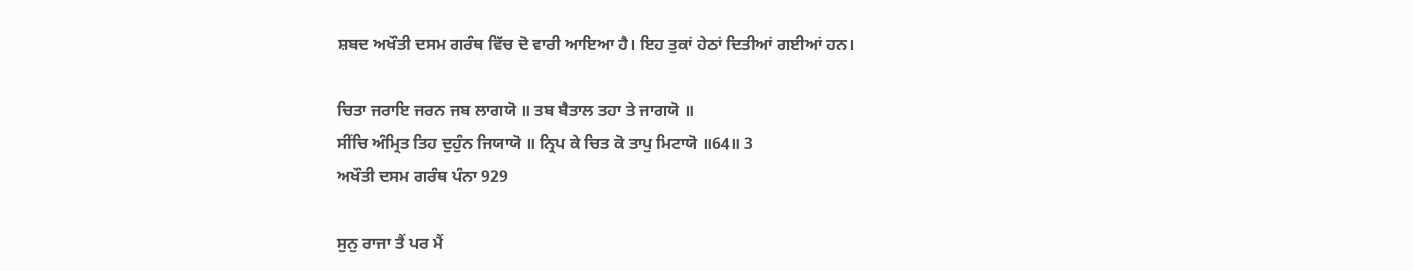ਸ਼ਬਦ ਅਖੌਤੀ ਦਸਮ ਗਰੰਥ ਵਿੱਚ ਦੋ ਵਾਰੀ ਆਇਆ ਹੈ। ਇਹ ਤੁਕਾਂ ਹੇਠਾਂ ਦਿਤੀਆਂ ਗਈਆਂ ਹਨ।

ਚਿਤਾ ਜਰਾਇ ਜਰਨ ਜਬ ਲਾਗਯੋ ॥ ਤਬ ਬੈਤਾਲ ਤਹਾ ਤੇ ਜਾਗਯੋ ॥
ਸੀਂਚਿ ਅੰਮ੍ਰਿਤ ਤਿਹ ਦੁਹੁੰਨ ਜਿਯਾਯੋ ॥ ਨ੍ਰਿਪ ਕੇ ਚਿਤ ਕੋ ਤਾਪੁ ਮਿਟਾਯੋ ॥64॥ 3
ਅਖੌਤੀ ਦਸਮ ਗਰੰਥ ਪੰਨਾ 929

ਸੁਨੁ ਰਾਜਾ ਤੈਂ ਪਰ ਮੈਂ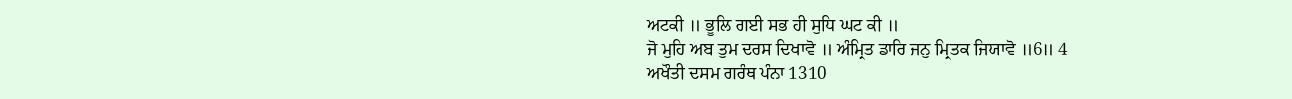ਅਟਕੀ ॥ ਭੂਲਿ ਗਈ ਸਭ ਹੀ ਸੁਧਿ ਘਟ ਕੀ ॥
ਜੋ ਮੁਹਿ ਅਬ ਤੁਮ ਦਰਸ ਦਿਖਾਵੋ ॥ ਅੰਮ੍ਰਿਤ ਡਾਰਿ ਜਨੁ ਮ੍ਰਿਤਕ ਜਿਯਾਵੋ ॥6॥ 4
ਅਖੌਤੀ ਦਸਮ ਗਰੰਥ ਪੰਨਾ 1310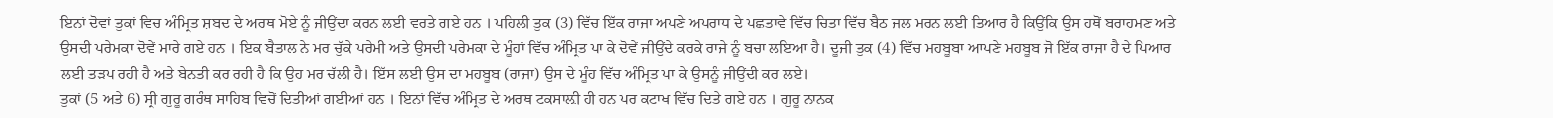ਇਨਾਂ ਦੋਵਾਂ ਤੁਕਾਂ ਵਿਚ ਅੰਮ੍ਰਿਤ ਸ਼ਬਦ ਦੇ ਅਰਥ ਮੋਏ ਨੂੰ ਜੀਉਂਦਾ ਕਰਨ ਲਈ ਵਰਤੇ ਗਏ ਹਨ । ਪਹਿਲੀ ਤੁਕ (3) ਵਿੱਚ ਇੱਕ ਰਾਜਾ ਅਪਣੇ ਅਪਰਾਧ ਦੇ ਪਛਤਾਵੇ ਵਿੱਚ ਚਿਤਾ ਵਿੱਚ ਬੈਠ ਜਲ ਮਰਨ ਲਈ ਤਿਆਰ ਹੈ ਕਿਉਂਕਿ ਉਸ ਹਥੋਂ ਬਰਾਹਮਣ ਅਤੇ ਉਸਦੀ ਪਰੇਮਕਾ ਦੋਵੇਂ ਮਾਰੇ ਗਏ ਹਨ । ਇਕ ਬੈਤਾਲ ਨੇ ਮਰ ਚੁੱਕੇ ਪਰੇਮੀ ਅਤੇ ਉਸਦੀ ਪਰੇਮਕਾ ਦੇ ਮੂੰਹਾਂ ਵਿੱਚ ਅੰਮ੍ਰਿਤ ਪਾ ਕੇ ਦੋਵੇਂ ਜੀਉਂਦੇ ਕਰਕੇ ਰਾਜੇ ਨੂੰ ਬਚਾ ਲਇਆ ਹੈ। ਦੂਜੀ ਤੁਕ (4) ਵਿੱਚ ਮਹਬੂਬਾ ਆਪਣੇ ਮਹਬੂਬ ਜੋ ਇੱਕ ਰਾਜਾ ਹੈ ਦੇ ਪਿਆਰ ਲਈ ਤੜਪ ਰਹੀ ਹੈ ਅਤੇ ਬੇਨਤੀ ਕਰ ਰਹੀ ਹੈ ਕਿ ਉਹ ਮਰ ਚੱਲੀ ਹੈ। ਇੱਸ ਲਈ ਉਸ ਦਾ ਮਹਬੂਬ (ਰਾਜਾ) ਉਸ ਦੇ ਮੂੰਹ ਵਿੱਚ ਅੰਮ੍ਰਿਤ ਪਾ ਕੇ ਉਸਨੂੰ ਜੀਉਂਦੀ ਕਰ ਲਏ।
ਤੁਕਾਂ (5 ਅਤੇ 6) ਸ੍ਰੀ ਗੁਰੂ ਗਰੰਥ ਸਾਹਿਬ ਵਿਚੋਂ ਦਿਤੀਆਂ ਗਈਆਂ ਹਨ । ਇਨਾਂ ਵਿੱਚ ਅੰਮ੍ਰਿਤ ਦੇ ਅਰਥ ਟਕਸਾਲ਼ੀ ਹੀ ਹਨ ਪਰ ਕਟਾਖ ਵਿੱਚ ਦਿਤੇ ਗਏ ਹਨ । ਗੁਰੂ ਨਾਨਕ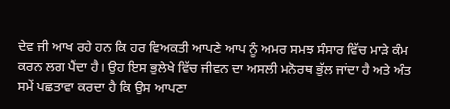ਦੇਵ ਜੀ ਆਖ ਰਹੇ ਹਨ ਕਿ ਹਰ ਵਿਅਕਤੀ ਆਪਣੇ ਆਪ ਨੂੰ ਅਮਰ ਸਮਝ ਸੰਸਾਰ ਵਿੱਚ ਮਾੜੇ ਕੰਮ ਕਰਨ ਲਗ ਪੈਂਦਾ ਹੈ। ਉਹ ਇਸ ਭੁਲੇਖੇ ਵਿੱਚ ਜੀਵਨ ਦਾ ਅਸਲੀ ਮਨੋਰਥ ਭੁੱਲ ਜਾਂਦਾ ਹੈ ਅਤੇ ਅੰਤ ਸਮੇਂ ਪਛਤਾਵਾ ਕਰਦਾ ਹੈ ਕਿ ਉਸ ਆਪਣਾ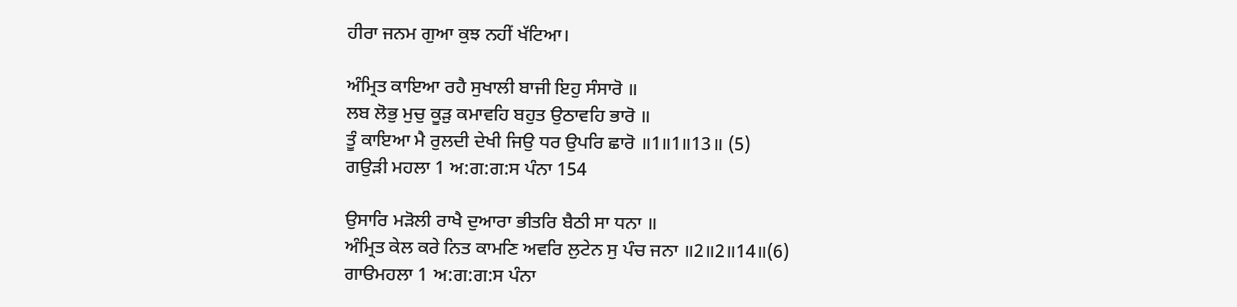ਹੀਰਾ ਜਨਮ ਗੁਆ ਕੁਝ ਨਹੀਂ ਖੱਟਿਆ।

ਅੰਮ੍ਰਿਤ ਕਾਇਆ ਰਹੈ ਸੁਖਾਲੀ ਬਾਜੀ ਇਹੁ ਸੰਸਾਰੋ ॥
ਲਬ ਲੋਭੁ ਮੁਚੁ ਕੂੜੁ ਕਮਾਵਹਿ ਬਹੁਤ ਉਠਾਵਹਿ ਭਾਰੋ ॥
ਤੂੰ ਕਾਇਆ ਮੈ ਰੁਲਦੀ ਦੇਖੀ ਜਿਉ ਧਰ ਉਪਰਿ ਛਾਰੋ ॥1॥1॥13॥ (5)
ਗਉੜੀ ਮਹਲਾ 1 ਅ:ਗ:ਗ:ਸ ਪੰਨਾ 154

ਉਸਾਰਿ ਮੜੋਲੀ ਰਾਖੈ ਦੁਆਰਾ ਭੀਤਰਿ ਬੈਠੀ ਸਾ ਧਨਾ ॥
ਅੰਮ੍ਰਿਤ ਕੇਲ ਕਰੇ ਨਿਤ ਕਾਮਣਿ ਅਵਰਿ ਲੁਟੇਨ ਸੁ ਪੰਚ ਜਨਾ ॥2॥2॥14॥(6)
ਗਾੳਮਹਲਾ 1 ਅ:ਗ:ਗ:ਸ ਪੰਨਾ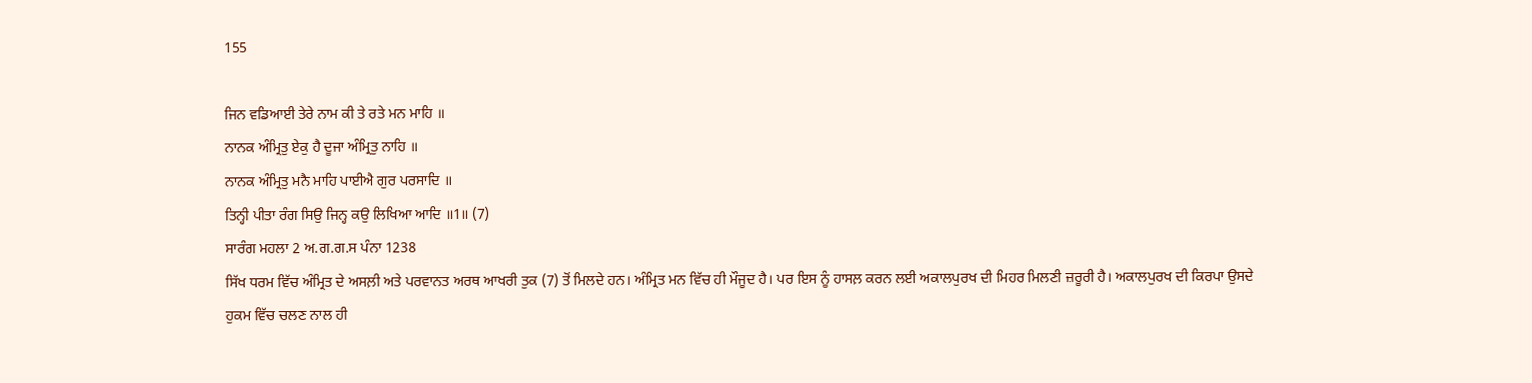155

ਜਿਨ ਵਡਿਆਈ ਤੇਰੇ ਨਾਮ ਕੀ ਤੇ ਰਤੇ ਮਨ ਮਾਹਿ ॥
ਨਾਨਕ ਅੰਮ੍ਰਿਤੁ ਏਕੁ ਹੈ ਦੂਜਾ ਅੰਮ੍ਰਿਤੁ ਨਾਹਿ ॥
ਨਾਨਕ ਅੰਮ੍ਰਿਤੁ ਮਨੈ ਮਾਹਿ ਪਾਈਐ ਗੁਰ ਪਰਸਾਦਿ ॥
ਤਿਨ੍ਹੀ ਪੀਤਾ ਰੰਗ ਸਿਉ ਜਿਨ੍ਹ ਕਉ ਲਿਖਿਆ ਆਦਿ ॥1॥ (7)
ਸਾਰੰਗ ਮਹਲਾ 2 ਅ.ਗ.ਗ.ਸ ਪੰਨਾ 1238
ਸਿੱਖ ਧਰਮ ਵਿੱਚ ਅੰਮ੍ਰਿਤ ਦੇ ਅਸਲ਼ੀ ਅਤੇ ਪਰਵਾਨਤ ਅਰਥ ਆਖਰੀ ਤੁਕ (7) ਤੋਂ ਮਿਲਦੇ ਹਨ। ਅੰਮ੍ਰਿਤ ਮਨ ਵਿੱਚ ਹੀ ਮੌਜੂਦ ਹੈ। ਪਰ ਇਸ ਨੂੰ ਹਾਸਲ਼ ਕਰਨ ਲਈ ਅਕਾਲਪੁਰਖ ਦੀ ਮਿਹਰ ਮਿਲਣੀ ਜ਼ਰੂਰੀ ਹੈ। ਅਕਾਲਪੁਰਖ ਦੀ ਕਿਰਪਾ ਉਸਦੇ ਹੁਕਮ ਵਿੱਚ ਚਲਣ ਨਾਲ ਹੀ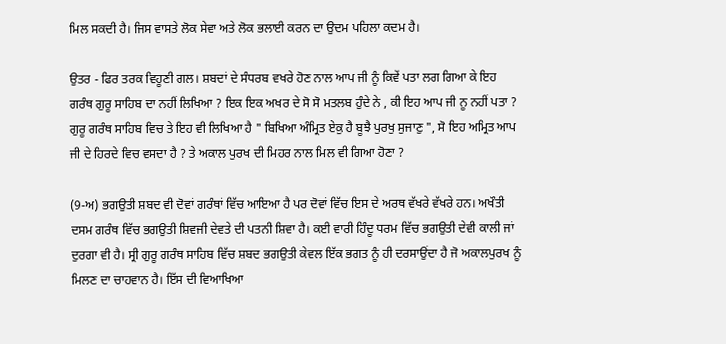ਮਿਲ ਸਕਦੀ ਹੈ। ਜਿਸ ਵਾਸਤੇ ਲੋਕ ਸੇਵਾ ਅਤੇ ਲੋਕ ਭਲਾਈ ਕਰਨ ਦਾ ਉਦਮ ਪਹਿਲਾ ਕਦਮ ਹੈ।

ਉਤਰ - ਫਿਰ ਤਰਕ ਵਿਹੂਣੀ ਗਲ। ਸ਼ਬਦਾਂ ਦੇ ਸੰਧਰਬ ਵਖਰੇ ਹੋਣ ਨਾਲ ਆਪ ਜੀ ਨੂੰ ਕਿਵੇਂ ਪਤਾ ਲਗ ਗਿਆ ਕੇ ਇਹ ਗਰੰਥ ਗੁਰੂ ਸਾਹਿਬ ਦਾ ਨਹੀਂ ਲਿਖਿਆ ? ਇਕ ਇਕ ਅਖਰ ਦੇ ਸੋ ਸੋ ਮਤਲਬ ਹੁੰਦੇ ਨੇ , ਕੀ ਇਹ ਆਪ ਜੀ ਨੂ ਨਹੀਂ ਪਤਾ ? ਗੁਰੂ ਗਰੰਥ ਸਾਹਿਬ ਵਿਚ ਤੇ ਇਹ ਵੀ ਲਿਖਿਆ ਹੈ " ਬਿਖਿਆ ਅੰਮ੍ਰਿਤ ਏਕੁ ਹੈ ਬੂਝੈ ਪੁਰਖੁ ਸੁਜਾਣੁ ", ਸੋ ਇਹ ਅਮ੍ਰਿਤ ਆਪ ਜੀ ਦੇ ਹਿਰਦੇ ਵਿਚ ਵਸਦਾ ਹੈ ? ਤੇ ਅਕਾਲ ਪੁਰਖ ਦੀ ਮਿਹਰ ਨਾਲ ਮਿਲ ਵੀ ਗਿਆ ਹੋਣਾ ?

(9-ਅ) ਭਗਉਤੀ ਸ਼ਬਦ ਵੀ ਦੋਵਾਂ ਗਰੰਥਾਂ ਵਿੱਚ ਆਇਆ ਹੈ ਪਰ ਦੋਵਾਂ ਵਿੱਚ ਇਸ ਦੇ ਅਰਥ ਵੱਖਰੇ ਵੱਖਰੇ ਹਨ। ਅਖੌਤੀ ਦਸਮ ਗਰੰਥ ਵਿੱਚ ਭਗਉਤੀ ਸ਼ਿਵਜੀ ਦੇਵਤੇ ਦੀ ਪਤਨੀ ਸ਼ਿਵਾ ਹੈ। ਕਈ ਵਾਰੀ ਹਿੰਦੂ ਧਰਮ ਵਿੱਚ ਭਗਉਤੀ ਦੇਵੀ ਕਾਲੀ ਜਾਂ ਦੁਰਗਾ ਵੀ ਹੈ। ਸ੍ਰੀ ਗੁਰੂ ਗਰੰਥ ਸਾਹਿਬ ਵਿੱਚ ਸ਼ਬਦ ਭਗਉਤੀ ਕੇਵਲ ਇੱਕ ਭਗਤ ਨੂੰ ਹੀ ਦਰਸਾਉਂਦਾ ਹੈ ਜੋ ਅਕਾਲਪੁਰਖ ਨੂੰ ਮਿਲਣ ਦਾ ਚਾਹਵਾਨ ਹੈ। ਇੱਸ ਦੀ ਵਿਆਖਿਆ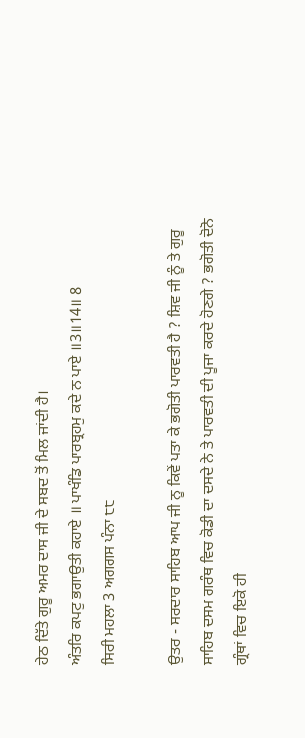ਹੇਠ ਦਿੱਤੇ ਗੁਰੂ ਅਮਰ ਦਾਸ ਜੀ ਦੇ ਸਬਦ ਤੋਂ ਮਿਲ ਜਾਂਦੀ ਹੈ।
ਅੰਤਰਿ ਕਪਟੁ ਭਗਾਉਤੀ ਕਹਾਏ ॥ ਪਾਖੰਡਿ ਪਾਰਬ੍ਰਹਮੁ ਕਦੇ ਨ ਪਾਏ ॥3॥14॥ 8
ਸਿਰੀ ਮਹਲਾ 3 ਅਗਗਸ ਪੰਨਾ ੮੮

ਉਤਰ - ਸਰਦਾਰ ਸਾਹਿਬ ਆਪ ਜੀ ਨੂ ਕਿਵੇਂ ਪਤਾ ਕੇ ਭਗੋਤੀ ਪਾਰਵਤੀ ਹੈ ? ਸ਼ਿਵ ਜੀ ਨੂੰ ਤੇ ਗੁਰੂ ਸਾਹਿਬ ਦਸਮ ਗਰੰਥ ਵਿਚ ਕੋਡੀ ਦਾ ਦਸਦੇ ਨੇ ਤੇ ਪਾਰਵਤੀ ਦੀ ਪੂਜਾ ਕਰਦੇ ਹੋਣਗੇ ? ਭਗੋਤੀ ਦੋਨੋ ਗ੍ਰੰਥਾਂ ਵਿਚ ਇਕੋ ਹੀ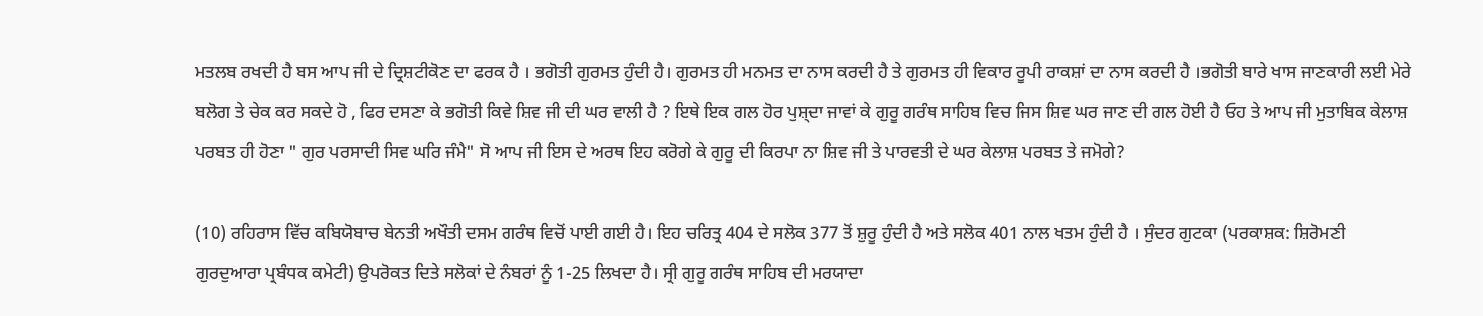ਮਤਲਬ ਰਖਦੀ ਹੈ ਬਸ ਆਪ ਜੀ ਦੇ ਦ੍ਰਿਸ਼ਟੀਕੋਣ ਦਾ ਫਰਕ ਹੈ । ਭਗੋਤੀ ਗੁਰਮਤ ਹੁੰਦੀ ਹੈ। ਗੁਰਮਤ ਹੀ ਮਨਮਤ ਦਾ ਨਾਸ ਕਰਦੀ ਹੈ ਤੇ ਗੁਰਮਤ ਹੀ ਵਿਕਾਰ ਰੂਪੀ ਰਾਕਸ਼ਾਂ ਦਾ ਨਾਸ ਕਰਦੀ ਹੈ ।ਭਗੋਤੀ ਬਾਰੇ ਖਾਸ ਜਾਣਕਾਰੀ ਲਈ ਮੇਰੇ ਬਲੋਗ ਤੇ ਚੇਕ ਕਰ ਸਕਦੇ ਹੋ , ਫਿਰ ਦਸਣਾ ਕੇ ਭਗੋਤੀ ਕਿਵੇ ਸ਼ਿਵ ਜੀ ਦੀ ਘਰ ਵਾਲੀ ਹੈ ? ਇਥੇ ਇਕ ਗਲ ਹੋਰ ਪੁਸ਼੍ਦਾ ਜਾਵਾਂ ਕੇ ਗੁਰੂ ਗਰੰਥ ਸਾਹਿਬ ਵਿਚ ਜਿਸ ਸ਼ਿਵ ਘਰ ਜਾਣ ਦੀ ਗਲ ਹੋਈ ਹੈ ਓਹ ਤੇ ਆਪ ਜੀ ਮੁਤਾਬਿਕ ਕੇਲਾਸ਼ ਪਰਬਤ ਹੀ ਹੋਣਾ " ਗੁਰ ਪਰਸਾਦੀ ਸਿਵ ਘਰਿ ਜੰਮੈ" ਸੋ ਆਪ ਜੀ ਇਸ ਦੇ ਅਰਥ ਇਹ ਕਰੋਗੇ ਕੇ ਗੁਰੂ ਦੀ ਕਿਰਪਾ ਨਾ ਸ਼ਿਵ ਜੀ ਤੇ ਪਾਰਵਤੀ ਦੇ ਘਰ ਕੇਲਾਸ਼ ਪਰਬਤ ਤੇ ਜਮੋਗੇ?

(10) ਰਹਿਰਾਸ ਵਿੱਚ ਕਬਿਯੋਬਾਚ ਬੇਨਤੀ ਅਖੌਤੀ ਦਸਮ ਗਰੰਥ ਵਿਚੋਂ ਪਾਈ ਗਈ ਹੈ। ਇਹ ਚਰਿਤ੍ਰ 404 ਦੇ ਸਲੋਕ 377 ਤੋਂ ਸ਼ੁਰੂ ਹੁੰਦੀ ਹੈ ਅਤੇ ਸਲੋਕ 401 ਨਾਲ ਖਤਮ ਹੁੰਦੀ ਹੈ । ਸੁੰਦਰ ਗੁਟਕਾ (ਪਰਕਾਸ਼ਕ: ਸ਼ਿਰੋਮਣੀ ਗੁਰਦੁਆਰਾ ਪ੍ਰਬੰਧਕ ਕਮੇਟੀ) ਉਪਰੋਕਤ ਦਿਤੇ ਸਲੋਕਾਂ ਦੇ ਨੰਬਰਾਂ ਨੂੰ 1-25 ਲਿਖਦਾ ਹੈ। ਸ੍ਰੀ ਗੁਰੂ ਗਰੰਥ ਸਾਹਿਬ ਦੀ ਮਰਯਾਦਾ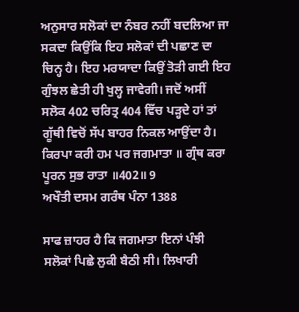ਅਨੁਸਾਰ ਸਲੋਕਾਂ ਦਾ ਨੰਬਰ ਨਹੀਂ ਬਦਲਿਆ ਜਾ ਸਕਦਾ ਕਿਉਂਕਿ ਇਹ ਸਲੋਕਾਂ ਦੀ ਪਛਾਣ ਦਾ ਚਿਨ੍ਹ ਹੈ। ਇਹ ਮਰਯਾਦਾ ਕਿਉਂ ਤੋੜੀ ਗਈ ਇਹ ਗੁੰਝਲ ਛੇਤੀ ਹੀ ਖੁਲ੍ਹ ਜਾਵੇਗੀ। ਜਦੋਂ ਅਸੀਂ ਸਲੋਕ 402 ਚਰਿਤ੍ਰ 404 ਵਿੱਚ ਪੜ੍ਹਦੇ ਹਾਂ ਤਾਂ ਗੂੱਥੀ ਵਿਚੋਂ ਸੱਪ ਬਾਹਰ ਨਿਕਲ ਆਉਂਦਾ ਹੈ।
ਕਿਰਪਾ ਕਰੀ ਹਮ ਪਰ ਜਗਮਾਤਾ ॥ ਗ੍ਰੰਥ ਕਰਾ ਪੂਰਨ ਸੁਭ ਰਾਤਾ ॥402॥ 9
ਅਖੌਤੀ ਦਸਮ ਗਰੰਥ ਪੰਨਾ 1388

ਸਾਫ ਜ਼ਾਹਰ ਹੈ ਕਿ ਜਗਮਾਤਾ ਇਨਾਂ ਪੰਝੀ ਸਲੋਕਾਂ ਪਿਛੇ ਲੁਕੀ ਬੈਠੀ ਸੀ। ਲਿਖਾਰੀ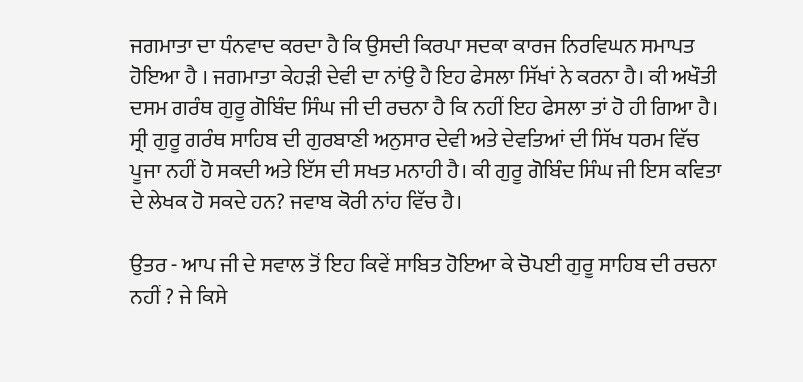ਜਗਮਾਤਾ ਦਾ ਧੰਨਵਾਦ ਕਰਦਾ ਹੈ ਕਿ ਉਸਦੀ ਕਿਰਪਾ ਸਦਕਾ ਕਾਰਜ ਨਿਰਵਿਘਨ ਸਮਾਪਤ ਹੋਇਆ ਹੈ । ਜਗਮਾਤਾ ਕੇਹੜੀ ਦੇਵੀ ਦਾ ਨਾਂਉ ਹੈ ਇਹ ਫੇਸਲਾ ਸਿੱਖਾਂ ਨੇ ਕਰਨਾ ਹੈ। ਕੀ ਅਖੌਤੀ ਦਸਮ ਗਰੰਥ ਗੁਰੂ ਗੋਬਿੰਦ ਸਿੰਘ ਜੀ ਦੀ ਰਚਨਾ ਹੈ ਕਿ ਨਹੀਂ ਇਹ ਫੇਸਲਾ ਤਾਂ ਹੋ ਹੀ ਗਿਆ ਹੈ। ਸ੍ਰੀ ਗੁਰੂ ਗਰੰਥ ਸਾਹਿਬ ਦੀ ਗੁਰਬਾਣੀ ਅਨੁਸਾਰ ਦੇਵੀ ਅਤੇ ਦੇਵਤਿਆਂ ਦੀ ਸਿੱਖ ਧਰਮ ਵਿੱਚ ਪੂਜਾ ਨਹੀਂ ਹੋ ਸਕਦੀ ਅਤੇ ਇੱਸ ਦੀ ਸਖਤ ਮਨਾਹੀ ਹੈ। ਕੀ ਗੁਰੂ ਗੋਬਿੰਦ ਸਿੰਘ ਜੀ ਇਸ ਕਵਿਤਾ ਦੇ ਲੇਖਕ ਹੋ ਸਕਦੇ ਹਨ? ਜਵਾਬ ਕੋਰੀ ਨਾਂਹ ਵਿੱਚ ਹੈ।

ਉਤਰ - ਆਪ ਜੀ ਦੇ ਸਵਾਲ ਤੋਂ ਇਹ ਕਿਵੇਂ ਸਾਬਿਤ ਹੋਇਆ ਕੇ ਚੋਪਈ ਗੁਰੂ ਸਾਹਿਬ ਦੀ ਰਚਨਾ ਨਹੀਂ ? ਜੇ ਕਿਸੇ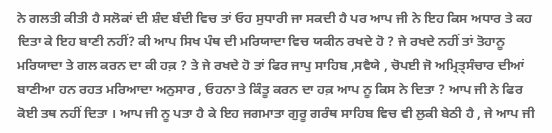ਨੇ ਗਲਤੀ ਕੀਤੀ ਹੈ ਸਲੋਕਾਂ ਦੀ ਸ਼ੰਦ ਬੰਦੀ ਵਿਚ ਤਾਂ ਓਹ ਸੁਧਾਰੀ ਜਾ ਸਕਦੀ ਹੈ ਪਰ ਆਪ ਜੀ ਨੇ ਇਹ ਕਿਸ ਅਧਾਰ ਤੇ ਕਹ ਦਿਤਾ ਕੇ ਇਹ ਬਾਣੀ ਨਹੀਂ? ਕੀ ਆਪ ਸਿਖ ਪੰਥ ਦੀ ਮਰਿਯਾਦਾ ਵਿਚ ਯਕੀਨ ਰਖਦੇ ਹੋ ? ਜੇ ਰਖਦੇ ਨਹੀਂ ਤਾਂ ਤੋਹਾਨੂ ਮਰਿਯਾਦਾ ਤੇ ਗਲ ਕਰਨ ਦਾ ਕੀ ਹਕ਼ ? ਤੇ ਜੇ ਰਖਦੇ ਹੋ ਤਾਂ ਫਿਰ ਜਾਪੁ ਸਾਹਿਬ ,ਸਵੈਯੇ , ਚੋਪਈ ਜੋ ਅਮ੍ਰਿਤ੍ਸੰਚਾਰ ਦੀਆਂ ਬਾਣੀਆ ਹਨ ਰਹਤ ਮਰਿਆਦਾ ਅਨੁਸਾਰ , ਓਹਨਾ ਤੇ ਕਿੰਤੂ ਕਰਨ ਦਾ ਹਕ਼ ਆਪ ਨੂ ਕਿਸ ਨੇ ਦਿਤਾ ? ਆਪ ਜੀ ਨੇ ਫਿਰ ਕੋਈ ਤਥ ਨਹੀਂ ਦਿਤਾ । ਆਪ ਜੀ ਨੂ ਪਤਾ ਹੈ ਕੇ ਇਹ ਜਗਮਾਤਾ ਗੁਰੂ ਗਰੰਥ ਸਾਹਿਬ ਵਿਚ ਵੀ ਲੁਕੀ ਬੇਠੀ ਹੈ , ਜੇ ਆਪ ਜੀ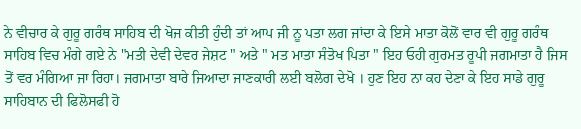ਨੇ ਵੀਚਾਰ ਕੇ ਗੁਰੂ ਗਰੰਥ ਸਾਹਿਬ ਦੀ ਖੋਜ ਕੀਤੀ ਹੁੰਦੀ ਤਾਂ ਆਪ ਜੀ ਨੂ ਪਤਾ ਲਗ ਜਾਂਦਾ ਕੇ ਇਸੇ ਮਾਤਾ ਕੋਲੋਂ ਵਾਰ ਵੀ ਗੁਰੂ ਗਰੰਥ ਸਾਹਿਬ ਵਿਚ ਮੰਗੇ ਗਏ ਨੇ "ਮਤੀ ਦੇਵੀ ਦੇਵਰ ਜੇਸ਼ਟ " ਅਤੇ " ਮਤ ਮਾਤਾ ਸੰਤੋਖ ਪਿਤਾ " ਇਹ ਓਹੀ ਗੁਰਮਤ ਰੂਪੀ ਜਗਮਾਤਾ ਹੈ ਜਿਸ ਤੋਂ ਵਰ ਮੰਗਿਆ ਜਾ ਰਿਹਾ। ਜਗਮਾਤਾ ਬਾਰੇ ਜਿਆਦਾ ਜਾਣਕਾਰੀ ਲਈ ਬਲੋਗ ਦੇਖੋ । ਹੁਣ ਇਹ ਨਾ ਕਹ ਦੇਣਾ ਕੇ ਇਹ ਸਾਡੇ ਗੁਰੂ ਸਾਹਿਬਾਨ ਦੀ ਫਿਲੋਸਫੀ ਹੋ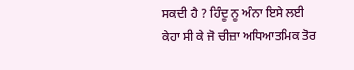ਸਕਦੀ ਹੈ ? ਹਿੰਦੂ ਨੂ ਅੰਨਾ ਇਸੇ ਲਈ ਕੇਹਾ ਸੀ ਕੇ ਜੋ ਚੀਜ਼ਾ ਅਧਿਆਤਮਿਕ ਤੋਰ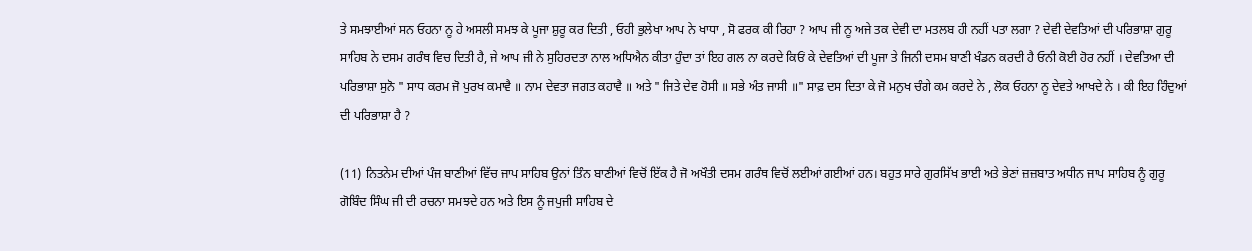ਤੇ ਸਮਝਾਈਆਂ ਸਨ ਓਹਨਾ ਨੂ ਹੇ ਅਸਲੀ ਸਮਝ ਕੇ ਪੂਜਾ ਸ਼ੁਰੂ ਕਰ ਦਿਤੀ , ਓਹੀ ਭੁਲੇਖਾ ਆਪ ਨੇ ਖਾਧਾ , ਸੋ ਫਰਕ ਕੀ ਰਿਹਾ ? ਆਪ ਜੀ ਨੂ ਅਜੇ ਤਕ ਦੇਵੀ ਦਾ ਮਤਲਬ ਹੀ ਨਹੀਂ ਪਤਾ ਲਗਾ ? ਦੇਵੀ ਦੇਵਤਿਆਂ ਦੀ ਪਰਿਭਾਸ਼ਾ ਗੁਰੂ ਸਾਹਿਬ ਨੇ ਦਸਮ ਗਰੰਥ ਵਿਚ ਦਿਤੀ ਹੈ, ਜੇ ਆਪ ਜੀ ਨੇ ਸੁਹਿਰਦਤਾ ਨਾਲ ਅਧਿਐਨ ਕੀਤਾ ਹੁੰਦਾ ਤਾਂ ਇਹ ਗਲ ਨਾ ਕਰਦੇ ਕਿਓਂ ਕੇ ਦੇਵਤਿਆਂ ਦੀ ਪੂਜਾ ਤੇ ਜਿਨੀ ਦਸਮ ਬਾਣੀ ਖੰਡਨ ਕਰਦੀ ਹੈ ਓਨੀ ਕੋਈ ਹੋਰ ਨਹੀਂ । ਦੇਵਤਿਆ ਦੀ ਪਰਿਭਾਸ਼ਾ ਸੁਨੋ " ਸਾਧ ਕਰਮ ਜੋ ਪੁਰਖ ਕਮਾਵੈ ॥ ਨਾਮ ਦੇਵਤਾ ਜਗਤ ਕਹਾਵੈ ॥ ਅਤੇ " ਜਿਤੇ ਦੇਵ ਹੋਸੀ ॥ ਸਭੇ ਅੰਤ ਜਾਸੀ ॥" ਸਾਫ਼ ਦਸ ਦਿਤਾ ਕੇ ਜੋ ਮਨੁਖ ਚੰਗੇ ਕਮ ਕਰਦੇ ਨੇ , ਲੋਕ ਓਹਨਾ ਨੂ ਦੇਵਤੇ ਆਖਦੇ ਨੇ । ਕੀ ਇਹ ਹਿੰਦੁਆਂ ਦੀ ਪਰਿਭਾਸ਼ਾ ਹੈ ?

(11) ਨਿਤਨੇਮ ਦੀਆਂ ਪੰਜ ਬਾਣੀਆਂ ਵਿੱਚ ਜਾਪ ਸਾਹਿਬ ਉਨਾਂ ਤਿੰਨ ਬਾਣੀਆਂ ਵਿਚੋਂ ਇੱਕ ਹੈ ਜੋ ਅਖੌਤੀ ਦਸਮ ਗਰੰਥ ਵਿਚੋਂ ਲਈਆਂ ਗਈਆਂ ਹਨ। ਬਹੁਤ ਸਾਰੇ ਗੁਰਸਿੱਖ ਭਾਈ ਅਤੇ ਭੇਣਾਂ ਜ਼ਜ਼ਬਾਤ ਅਧੀਨ ਜਾਪ ਸਾਹਿਬ ਨੂੰ ਗੁਰੂ ਗੋਬਿੰਦ ਸਿੰਘ ਜੀ ਦੀ ਰਚਨਾ ਸਮਝਦੇ ਹਨ ਅਤੇ ਇਸ ਨੂੰ ਜਪੁਜੀ ਸਾਹਿਬ ਦੇ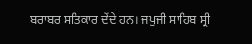ਬਰਾਬਰ ਸਤਿਕਾਰ ਦੇਂਦੇ ਹਨ। ਜਪੁਜੀ ਸਾਹਿਬ ਸ੍ਰੀ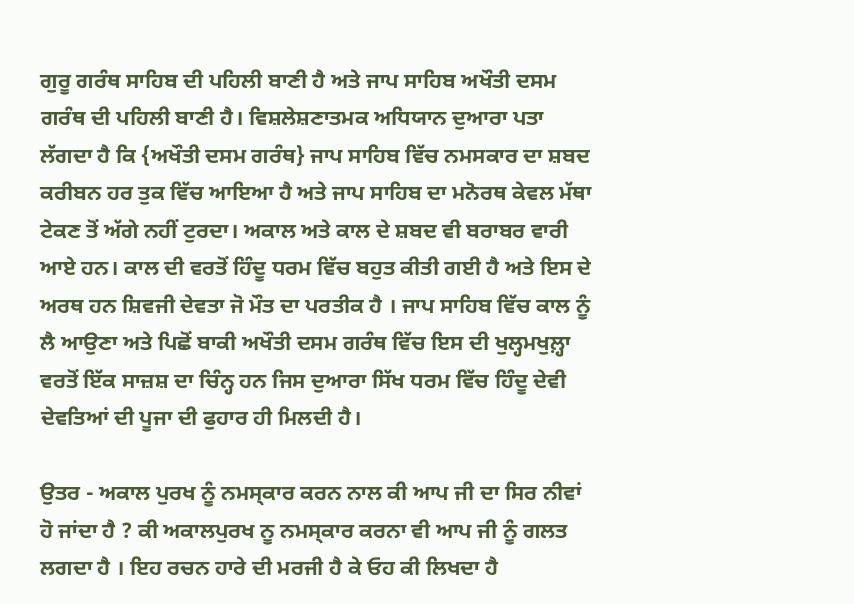ਗੁਰੂ ਗਰੰਥ ਸਾਹਿਬ ਦੀ ਪਹਿਲੀ ਬਾਣੀ ਹੈ ਅਤੇ ਜਾਪ ਸਾਹਿਬ ਅਖੌਤੀ ਦਸਮ ਗਰੰਥ ਦੀ ਪਹਿਲੀ ਬਾਣੀ ਹੈ। ਵਿਸ਼ਲੇਸ਼ਣਾਤਮਕ ਅਧਿਯਾਨ ਦੁਆਰਾ ਪਤਾ ਲੱਗਦਾ ਹੈ ਕਿ {ਅਖੌਤੀ ਦਸਮ ਗਰੰਥ} ਜਾਪ ਸਾਹਿਬ ਵਿੱਚ ਨਮਸਕਾਰ ਦਾ ਸ਼ਬਦ ਕਰੀਬਨ ਹਰ ਤੁਕ ਵਿੱਚ ਆਇਆ ਹੈ ਅਤੇ ਜਾਪ ਸਾਹਿਬ ਦਾ ਮਨੋਰਥ ਕੇਵਲ ਮੱਥਾ ਟੇਕਣ ਤੋਂ ਅੱਗੇ ਨਹੀਂ ਟੁਰਦਾ। ਅਕਾਲ ਅਤੇ ਕਾਲ ਦੇ ਸ਼ਬਦ ਵੀ ਬਰਾਬਰ ਵਾਰੀ ਆਏ ਹਨ। ਕਾਲ ਦੀ ਵਰਤੋਂ ਹਿੰਦੂ ਧਰਮ ਵਿੱਚ ਬਹੁਤ ਕੀਤੀ ਗਈ ਹੈ ਅਤੇ ਇਸ ਦੇ ਅਰਥ ਹਨ ਸ਼ਿਵਜੀ ਦੇਵਤਾ ਜੋ ਮੌਤ ਦਾ ਪਰਤੀਕ ਹੈ । ਜਾਪ ਸਾਹਿਬ ਵਿੱਚ ਕਾਲ ਨੂੰ ਲੈ ਆਉਣਾ ਅਤੇ ਪਿਛੋਂ ਬਾਕੀ ਅਖੌਤੀ ਦਸਮ ਗਰੰਥ ਵਿੱਚ ਇਸ ਦੀ ਖੁਲ੍ਹਮਖੁਲ਼੍ਹਾ ਵਰਤੋਂ ਇੱਕ ਸਾਜ਼ਸ਼ ਦਾ ਚਿੰਨ੍ਹ ਹਨ ਜਿਸ ਦੁਆਰਾ ਸਿੱਖ ਧਰਮ ਵਿੱਚ ਹਿੰਦੂ ਦੇਵੀ ਦੇਵਤਿਆਂ ਦੀ ਪੂਜਾ ਦੀ ਫੁਹਾਰ ਹੀ ਮਿਲਦੀ ਹੈ।

ਉਤਰ - ਅਕਾਲ ਪੁਰਖ ਨੂੰ ਨਮਸ੍ਕਾਰ ਕਰਨ ਨਾਲ ਕੀ ਆਪ ਜੀ ਦਾ ਸਿਰ ਨੀਵਾਂ ਹੋ ਜਾਂਦਾ ਹੈ ? ਕੀ ਅਕਾਲਪੁਰਖ ਨੂ ਨਮਸ੍ਕਾਰ ਕਰਨਾ ਵੀ ਆਪ ਜੀ ਨੂੰ ਗਲਤ ਲਗਦਾ ਹੈ । ਇਹ ਰਚਨ ਹਾਰੇ ਦੀ ਮਰਜੀ ਹੈ ਕੇ ਓਹ ਕੀ ਲਿਖਦਾ ਹੈ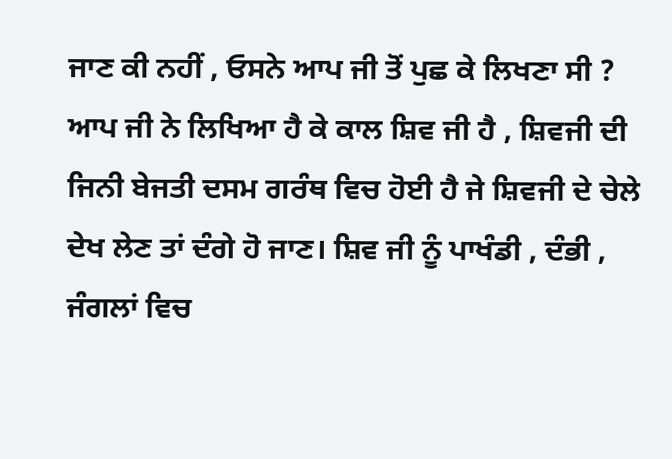ਜਾਣ ਕੀ ਨਹੀਂ , ਓਸਨੇ ਆਪ ਜੀ ਤੋਂ ਪੁਛ ਕੇ ਲਿਖਣਾ ਸੀ ? ਆਪ ਜੀ ਨੇ ਲਿਖਿਆ ਹੈ ਕੇ ਕਾਲ ਸ਼ਿਵ ਜੀ ਹੈ , ਸ਼ਿਵਜੀ ਦੀ ਜਿਨੀ ਬੇਜਤੀ ਦਸਮ ਗਰੰਥ ਵਿਚ ਹੋਈ ਹੈ ਜੇ ਸ਼ਿਵਜੀ ਦੇ ਚੇਲੇ ਦੇਖ ਲੇਣ ਤਾਂ ਦੰਗੇ ਹੋ ਜਾਣ। ਸ਼ਿਵ ਜੀ ਨੂੰ ਪਾਖੰਡੀ , ਦੰਭੀ , ਜੰਗਲਾਂ ਵਿਚ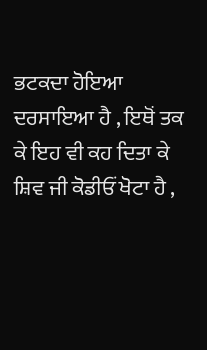ਭਟਕਦਾ ਹੋਇਆ ਦਰਸਾਇਆ ਹੈ , ਇਥੋਂ ਤਕ ਕੇ ਇਹ ਵੀ ਕਹ ਦਿਤਾ ਕੇ ਸ਼ਿਵ ਜੀ ਕੋਡੀਓਂ ਖੋਟਾ ਹੈ ,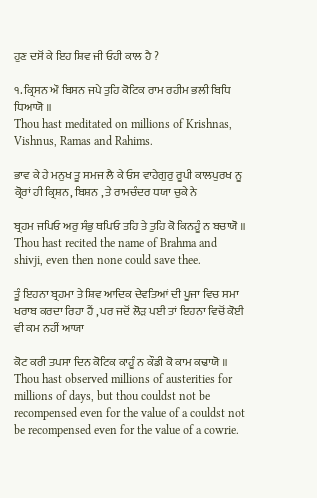ਹੁਣ ਦਸੋਂ ਕੇ ਇਹ ਸ਼ਿਵ ਜੀ ਓਹੀ ਕਾਲ ਹੈ ?

੧. ਕ੍ਰਿਸਨ ਔ ਬਿਸਨ ਜਪੇ ਤੁਹਿ ਕੋਟਿਕ ਰਾਮ ਰਹੀਮ ਭਲੀ ਬਿਧਿ ਧਿਆਯੋ ॥
Thou hast meditated on millions of Krishnas, Vishnus, Ramas and Rahims.

ਭਾਵ ਕੇ ਹੇ ਮਨੁਖ ਤੂ ਸਮਜ ਲੈ ਕੇ ਓਸ ਵਾਹੇਗੁਰੁ ਰੂਪੀ ਕਾਲਪੁਰਖ ਨੂ ਕ੍ਰੋਰਾਂ ਹੀ ਕ੍ਰਿਸ਼ਨ, ਬਿਸ਼ਨ , ਤੇ ਰਾਮਚੰਦਰ ਧਯਾ ਚੁਕੇ ਨੇ

ਬ੍ਰਹਮ ਜਪਿਓ ਅਰੁ ਸੰਭੁ ਥਪਿਓ ਤਹਿ ਤੇ ਤੁਹਿ ਕੋ ਕਿਨਹੂੰ ਨ ਬਚਾਯੋ ॥
Thou hast recited the name of Brahma and shivji, even then none could save thee.

ਤੂੰ ਇਹਨਾ ਬ੍ਰਹਮਾ ਤੇ ਸ਼ਿਵ ਆਦਿਕ ਦੇਵਤਿਆਂ ਦੀ ਪੂਜਾ ਵਿਚ ਸਮਾ ਖਰਾਬ ਕਰਦਾ ਰਿਹਾ ਹੈਂ , ਪਰ ਜਦੋਂ ਲੋੜ ਪਈ ਤਾਂ ਇਹਨਾ ਵਿਚੋਂ ਕੋਈ ਵੀ ਕਮ ਨਹੀਂ ਆਯਾ

ਕੋਟ ਕਰੀ ਤਪਸਾ ਦਿਨ ਕੋਟਿਕ ਕਾਹੂੰ ਨ ਕੌਡੀ ਕੋ ਕਾਮ ਕਢਾਯੋ ॥
Thou hast observed millions of austerities for millions of days, but thou couldst not be recompensed even for the value of a couldst not be recompensed even for the value of a cowrie.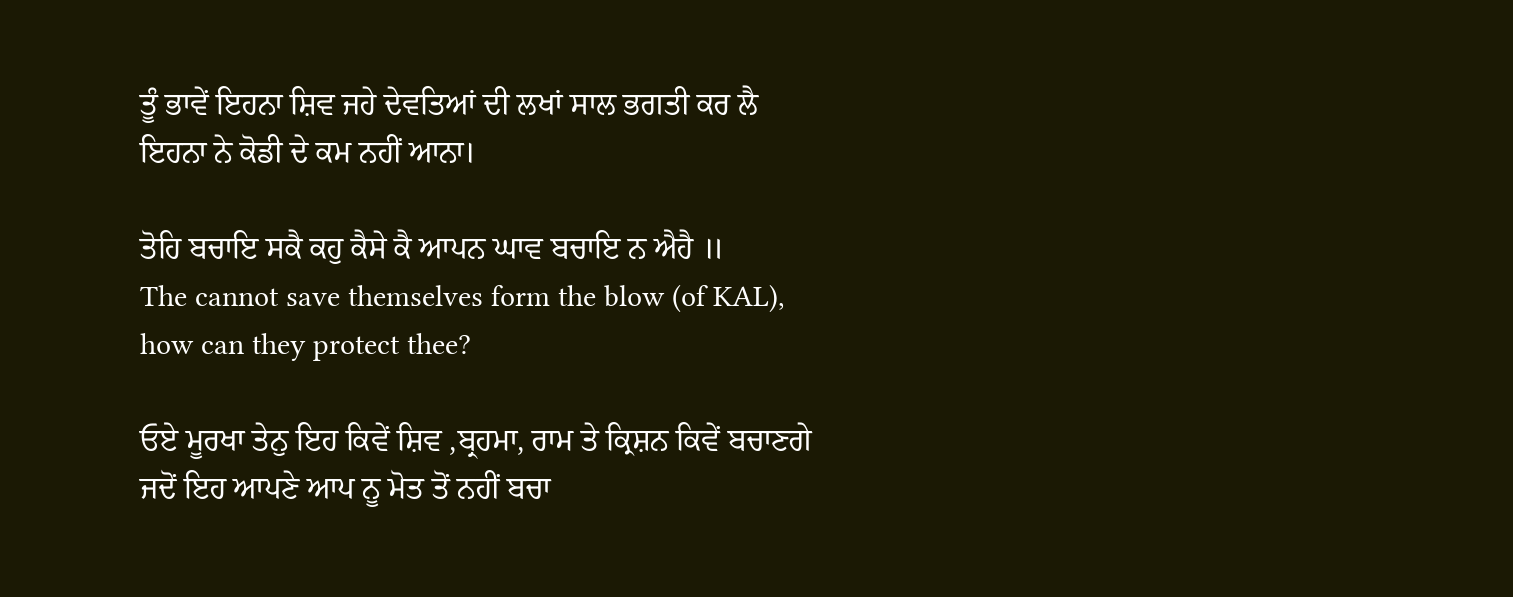ਤੂੰ ਭਾਵੇਂ ਇਹਨਾ ਸ਼ਿਵ ਜਹੇ ਦੇਵਤਿਆਂ ਦੀ ਲਖਾਂ ਸਾਲ ਭਗਤੀ ਕਰ ਲੈ ਇਹਨਾ ਨੇ ਕੋਡੀ ਦੇ ਕਮ ਨਹੀਂ ਆਨਾ।

ਤੋਹਿ ਬਚਾਇ ਸਕੈ ਕਹੁ ਕੈਸੇ ਕੈ ਆਪਨ ਘਾਵ ਬਚਾਇ ਨ ਐਹੈ ॥
The cannot save themselves form the blow (of KAL), how can they protect thee?

ਓਏ ਮੂਰਖਾ ਤੇਨੁ ਇਹ ਕਿਵੇਂ ਸ਼ਿਵ ,ਬ੍ਰਹਮਾ, ਰਾਮ ਤੇ ਕ੍ਰਿਸ਼ਨ ਕਿਵੇਂ ਬਚਾਣਗੇ ਜਦੋਂ ਇਹ ਆਪਣੇ ਆਪ ਨੂ ਮੋਤ ਤੋਂ ਨਹੀਂ ਬਚਾ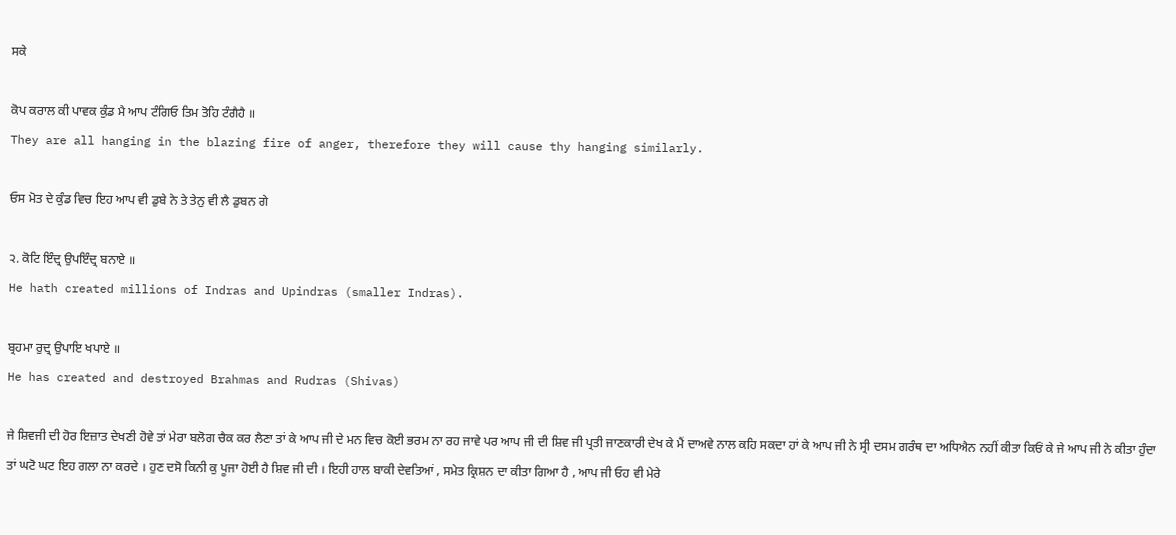ਸਕੇ

ਕੋਪ ਕਰਾਲ ਕੀ ਪਾਵਕ ਕੁੰਡ ਮੈ ਆਪ ਟੰਗਿਓ ਤਿਮ ਤੋਹਿ ਟੰਗੈਹੈ ॥
They are all hanging in the blazing fire of anger, therefore they will cause thy hanging similarly.

ਓਸ ਮੋਤ ਦੇ ਕੁੰਡ ਵਿਚ ਇਹ ਆਪ ਵੀ ਡੁਬੇ ਨੇ ਤੇ ਤੇਨੁ ਵੀ ਲੈ ਡੁਬਨ ਗੇ

੨. ਕੋਟਿ ਇੰਦ੍ਰ ਉਪਇੰਦ੍ਰ ਬਨਾਏ ॥
He hath created millions of Indras and Upindras (smaller Indras).

ਬ੍ਰਹਮਾ ਰੁਦ੍ਰ ਉਪਾਇ ਖਪਾਏ ॥
He has created and destroyed Brahmas and Rudras (Shivas)

ਜੇ ਸ਼ਿਵਜੀ ਦੀ ਹੋਰ ਇਜ਼ਾਤ ਦੇਖਣੀ ਹੋਵੇ ਤਾਂ ਮੇਰਾ ਬਲੋਗ ਚੈਕ ਕਰ ਲੈਣਾ ਤਾਂ ਕੇ ਆਪ ਜੀ ਦੇ ਮਨ ਵਿਚ ਕੋਈ ਭਰਮ ਨਾ ਰਹ ਜਾਵੇ ਪਰ ਆਪ ਜੀ ਦੀ ਸ਼ਿਵ ਜੀ ਪ੍ਰਤੀ ਜਾਣਕਾਰੀ ਦੇਖ ਕੇ ਮੈਂ ਦਾਅਵੇ ਨਾਲ ਕਹਿ ਸਕਦਾ ਹਾਂ ਕੇ ਆਪ ਜੀ ਨੇ ਸ੍ਰੀ ਦਸਮ ਗਰੰਥ ਦਾ ਅਧਿਐਨ ਨਹੀਂ ਕੀਤਾ ਕਿਓਂ ਕੇ ਜੇ ਆਪ ਜੀ ਨੇ ਕੀਤਾ ਹੁੰਦਾ ਤਾਂ ਘਟੋ ਘਟ ਇਹ ਗਲਾ ਨਾ ਕਰਦੇ । ਹੁਣ ਦਸੋ ਕਿਨੀ ਕੁ ਪੂਜਾ ਹੋਈ ਹੈ ਸ਼ਿਵ ਜੀ ਦੀ । ਇਹੀ ਹਾਲ ਬਾਕੀ ਦੇਵਤਿਆਂ , ਸਮੇਤ ਕ੍ਰਿਸ਼ਨ ਦਾ ਕੀਤਾ ਗਿਆ ਹੈ , ਆਪ ਜੀ ਓਹ ਵੀ ਮੇਰੇ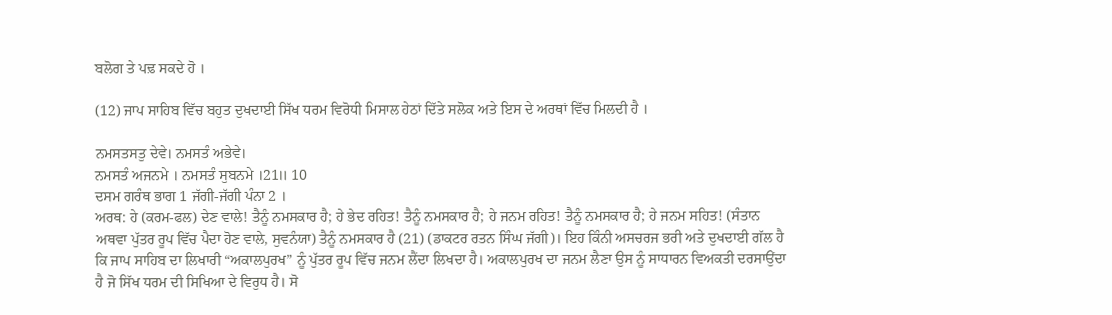ਬਲੋਗ ਤੇ ਪਢ਼ ਸਕਦੇ ਹੋ ।

(12) ਜਾਪ ਸਾਹਿਬ ਵਿੱਚ ਬਹੁਤ ਦੁਖਦਾਈ ਸਿੱਖ ਧਰਮ ਵਿਰੋਧੀ ਮਿਸਾਲ ਹੇਠਾਂ ਦਿੱਤੇ ਸਲੋਕ ਅਤੇ ਇਸ ਦੇ ਅਰਥਾਂ ਵਿੱਚ ਮਿਲਦੀ ਹੈ ।

ਨਮਸਤਸਤੁ ਦੇਵੇ। ਨਮਸਤੰ ਅਭੇਵੇ।
ਨਮਸਤੰ ਅਜਨਮੇ । ਨਮਸਤੰ ਸੁਬਨਮੇ ।21॥ 10
ਦਸਮ ਗਰੰਥ ਭਾਗ 1 ਜੱਗੀ-ਜੱਗੀ ਪੰਨਾ 2 ।
ਅਰਥ: ਹੇ (ਕਰਮ-ਫਲ) ਦੇਣ ਵਾਲੇ! ਤੈਨੂੰ ਨਮਸਕਾਰ ਹੈ; ਹੇ ਭੇਦ ਰਹਿਤ! ਤੈਨੂੰ ਨਮਸਕਾਰ ਹੈ; ਹੇ ਜਨਮ ਰਹਿਤ! ਤੈਨੂੰ ਨਮਸਕਾਰ ਹੈ; ਹੇ ਜਨਮ ਸਹਿਤ! (ਸੰਤਾਨ ਅਥਵਾ ਪੁੱਤਰ ਰੂਪ ਵਿੱਚ ਪੈਦਾ ਹੋਣ ਵਾਲੇ, ਸੁਵਨੰਯਾ) ਤੈਨੂੰ ਨਮਸਕਾਰ ਹੈ (21) (ਡਾਕਟਰ ਰਤਨ ਸਿੰਘ ਜੱਗੀ)। ਇਹ ਕਿੰਨੀ ਅਸਚਰਜ ਭਰੀ ਅਤੇ ਦੁਖਦਾਈ ਗੱਲ ਹੈ ਕਿ ਜਾਪ ਸਾਹਿਬ ਦਾ ਲਿਖਾਰੀ “ਅਕਾਲਪੁਰਖ” ਨੂੰ ਪੁੱਤਰ ਰੂਪ ਵਿੱਚ ਜਨਮ ਲੈਂਦਾ ਲਿਖਦਾ ਹੈ। ਅਕਾਲਪੁਰਖ ਦਾ ਜਨਮ ਲੈਣਾ ਉਸ ਨੂੰ ਸਾਧਾਰਨ ਵਿਅਕਤੀ ਦਰਸਾਉਂਦਾ ਹੈ ਜੋ ਸਿੱਖ ਧਰਮ ਦੀ ਸਿਖਿਆ ਦੇ ਵਿਰੁਧ ਹੈ। ਸੋ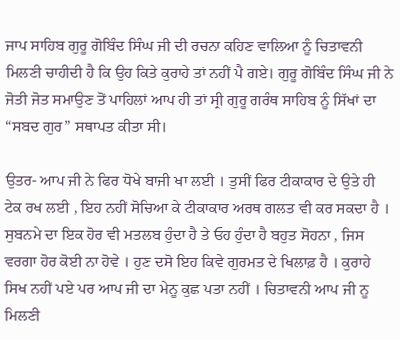ਜਾਪ ਸਾਹਿਬ ਗੁਰੂ ਗੋਬਿੰਦ ਸਿੰਘ ਜੀ ਦੀ ਰਚਨਾ ਕਹਿਣ ਵਾਲਿਆ ਨੂੰ ਚਿਤਾਵਨੀ ਮਿਲਣੀ ਚਾਹੀਦੀ ਹੈ ਕਿ ਉਹ ਕਿਤੇ ਕੁਰਾਹੇ ਤਾਂ ਨਹੀਂ ਪੈ ਗਏ। ਗੁਰੂ ਗੋਬਿੰਦ ਸਿੰਘ ਜੀ ਨੇ ਜੋਤੀ ਜੋਤ ਸਮਾਉਣ ਤੋਂ ਪਾਹਿਲਾਂ ਆਪ ਹੀ ਤਾਂ ਸ੍ਰੀ ਗੁਰੂ ਗਰੰਥ ਸਾਹਿਬ ਨੂੰ ਸਿੱਖਾਂ ਦਾ “ਸਬਦ ਗੁਰ” ਸਥਾਪਤ ਕੀਤਾ ਸੀ।

ਉਤਰ- ਆਪ ਜੀ ਨੇ ਫਿਰ ਧੋਖੇ ਬਾਜੀ ਖਾ ਲਈ । ਤੁਸੀਂ ਫਿਰ ਟੀਕਾਕਾਰ ਦੇ ਉਤੇ ਹੀ ਟੇਕ ਰਖ ਲਈ , ਇਹ ਨਹੀਂ ਸੋਚਿਆ ਕੇ ਟੀਕਾਕਾਰ ਅਰਥ ਗਲਤ ਵੀ ਕਰ ਸਕਦਾ ਹੈ । ਸੁਬਨਮੇ ਦਾ ਇਕ ਹੋਰ ਵੀ ਮਤਲਬ ਹੁੰਦਾ ਹੈ ਤੇ ਓਹ ਹੁੰਦਾ ਹੈ ਬਹੁਤ ਸੋਹਨਾ , ਜਿਸ ਵਰਗਾ ਹੋਰ ਕੋਈ ਨਾ ਹੋਵੇ । ਹੁਣ ਦਸੋ ਇਹ ਕਿਵੇ ਗੁਰਮਤ ਦੇ ਖਿਲਾਫ਼ ਹੈ । ਕੁਰਾਹੇ ਸਿਖ ਨਹੀਂ ਪਏ ਪਰ ਆਪ ਜੀ ਦਾ ਮੇਨੂ ਕੁਛ ਪਤਾ ਨਹੀਂ । ਚਿਤਾਵਨੀ ਆਪ ਜੀ ਨੂ ਮਿਲਣੀ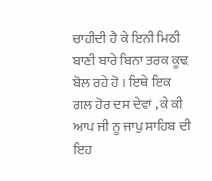ਚਾਹੀਦੀ ਹੈ ਕੇ ਇਨੀ ਮਿਠੀ ਬਾਣੀ ਬਾਰੇ ਬਿਨਾ ਤਰਕ ਕੂਢ਼ ਬੋਲ ਰਹੇ ਹੋ । ਇਥੇ ਇਕ ਗਲ ਹੋਰ ਦਸ ਦੇਵਾਂ , ਕੇ ਕੀ ਆਪ ਜੀ ਨੂ ਜਾਪੁ ਸਾਹਿਬ ਦੀ ਇਹ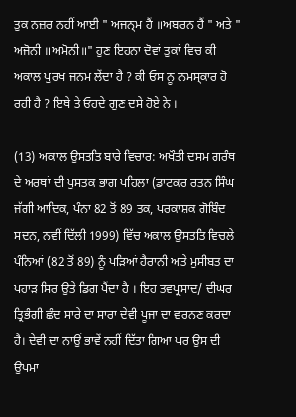ਤੁਕ ਨਜ਼ਰ ਨਹੀਂ ਆਈ " ਅਜਨ੍ਮ ਹੈਂ ॥ਅਬਰਨ ਹੈਂ " ਅਤੇ " ਅਜੋਨੀ ॥ਅਮੋਨੀ॥" ਹੁਣ ਇਹਨਾ ਦੋਵਾਂ ਤੁਕਾਂ ਵਿਚ ਕੀ ਅਕਾਲ ਪੁਰਖ ਜਨਮ ਲੇਂਦਾ ਹੈ ? ਕੀ ਓਸ ਨੂ ਨਮਸ੍ਕਾਰ ਹੋ ਰਹੀ ਹੈ ? ਇਥੇ ਤੇ ਓਹਦੇ ਗੁਣ ਦਸੇ ਹੋਏ ਨੇ ।

(13) ਅਕਾਲ ਉਸਤਤਿ ਬਾਰੇ ਵਿਚਾਰ: ਅਖੌਤੀ ਦਸਮ ਗਰੰਥ ਦੇ ਅਰਥਾਂ ਦੀ ਪੁਸਤਕ ਭਾਗ ਪਹਿਲਾ (ਡਾਟਕਰ ਰਤਨ ਸਿੰਘ ਜੱਗੀ ਆਦਿਕ, ਪੰਨਾ 82 ਤੋਂ 89 ਤਕ, ਪਰਕਾਸ਼ਕ ਗੋਬਿੰਦ ਸਦਨ, ਨਵੀਂ ਦਿੱਲੀ 1999) ਵਿੱਚ ਅਕਾਲ ਉਸਤਤਿ ਵਿਚਲੇ ਪੰਨਿਆਂ (82 ਤੋਂ 89) ਨੂੰ ਪੜਿਆਂ ਹੈਰਾਨੀ ਅਤੇ ਮੁਸੀਬਤ ਦਾ ਪਹਾੜ ਸਿਰ ਉਤੇ ਡਿਗ ਪੈਂਦਾ ਹੈ । ਇਹ ਤਵਪ੍ਰਸਾਦ/ ਦੀਘਰ ਤ੍ਰਿਭੰਗੀ ਛੰਦ ਸਾਰੇ ਦਾ ਸਾਰਾ ਦੇਵੀ ਪੂਜਾ ਦਾ ਵਰਨਣ ਕਰਦਾ ਹੈ। ਦੇਵੀ ਦਾ ਨਾਉਂ ਭਾਵੇਂ ਨਹੀਂ ਦਿੱਤਾ ਗਿਆ ਪਰ ਉਸ ਦੀ ਉਪਮਾ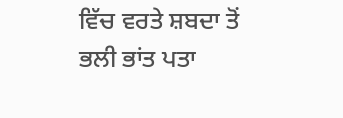ਵਿੱਚ ਵਰਤੇ ਸ਼ਬਦਾ ਤੋਂ ਭਲੀ ਭਾਂਤ ਪਤਾ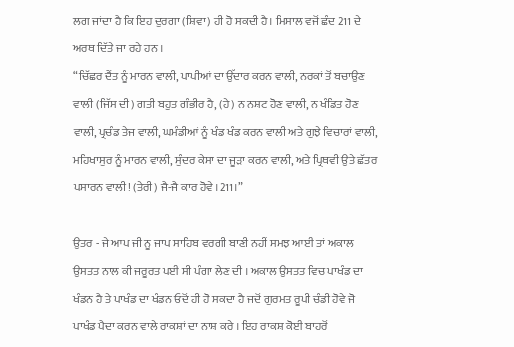ਲਗ ਜਾਂਦਾ ਹੈ ਕਿ ਇਹ ਦੁਰਗਾ (ਸ਼ਿਵਾ) ਹੀ ਹੋ ਸਕਦੀ ਹੈ। ਮਿਸਾਲ ਵਜੋਂ ਛੰਦ 211 ਦੇ ਅਰਥ ਦਿੱਤੇ ਜਾ ਰਹੇ ਹਨ ।
“ਚਿੱਛਰ ਦੈਂਤ ਨੂੰ ਮਾਰਨ ਵਾਲੀ, ਪਾਪੀਆਂ ਦਾ ਉੱਦਾਰ ਕਰਨ ਵਾਲੀ, ਨਰਕਾਂ ਤੋਂ ਬਚਾਉਣ ਵਾਲੀ (ਜਿੱਸ ਦੀ) ਗਤੀ ਬਹੁਤ ਗੰਭੀਰ ਹੈ, (ਹੇ) ਨ ਨਸ਼ਟ ਹੋਣ ਵਾਲੀ, ਨ ਖੰਡਿਤ ਹੋਣ ਵਾਲੀ, ਪ੍ਰਚੰਡ ਤੇਜ ਵਾਲੀ, ਘਮੰਡੀਆਂ ਨੂੰ ਖੰਡ ਖੰਡ ਕਰਨ ਵਾਲੀ ਅਤੇ ਗੁਝੇ ਵਿਚਾਰਾਂ ਵਾਲੀ, ਮਹਿਖਾਸੁਰ ਨੂੰ ਮਾਰਨ ਵਾਲੀ, ਸੁੰਦਰ ਕੇਸਾ ਦਾ ਜੂੜਾ ਕਰਨ ਵਾਲੀ, ਅਤੇ ਪ੍ਰਿਥਵੀ ਉਤੇ ਛੱਤਰ ਪਸਾਰਨ ਵਾਲੀ! (ਤੇਰੀ) ਜੈ-ਜੈ ਕਾਰ ਹੋਵੇ ।211।”

ਉਤਰ - ਜੇ ਆਪ ਜੀ ਨੂ ਜਾਪ ਸਾਹਿਬ ਵਰਗੀ ਬਾਣੀ ਨਹੀਂ ਸਮਝ ਆਈ ਤਾਂ ਅਕਾਲ ਉਸਤਤ ਨਾਲ ਕੀ ਜਰੂਰਤ ਪਈ ਸੀ ਪੰਗਾ ਲੇਣ ਦੀ । ਅਕਾਲ ਉਸਤਤ ਵਿਚ ਪਾਖੰਡ ਦਾ ਖੰਡਨ ਹੈ ਤੇ ਪਾਖੰਡ ਦਾ ਖੰਡਨ ਓਦੋਂ ਹੀ ਹੋ ਸਕਦਾ ਹੈ ਜਦੋਂ ਗੁਰਮਤ ਰੂਪੀ ਚੰਡੀ ਹੋਵੇ ਜੋ ਪਾਖੰਡ ਪੈਦਾ ਕਰਨ ਵਾਲੇ ਰਾਕਸ਼ਾਂ ਦਾ ਨਾਸ਼ ਕਰੇ । ਇਹ ਰਾਕਸ਼ ਕੋਈ ਬਾਹਰੋਂ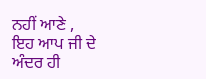ਨਹੀਂ ਆਣੇ , ਇਹ ਆਪ ਜੀ ਦੇ ਅੰਦਰ ਹੀ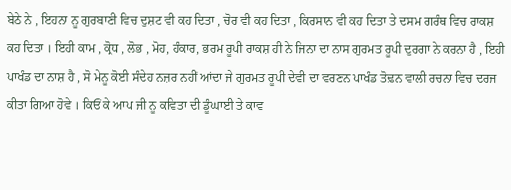ਬੇਠੇ ਨੇ , ਇਹਨਾ ਨੂ ਗੁਰਬਾਣੀ ਵਿਚ ਦੁਸ਼ਟ ਵੀ ਕਹ ਦਿਤਾ , ਚੋਰ ਵੀ ਕਹ ਦਿਤਾ , ਕਿਰਸਾਨ ਵੀ ਕਹ ਦਿਤਾ ਤੇ ਦਸਮ ਗਰੰਥ ਵਿਚ ਰਾਕਸ਼ ਕਹ ਦਿਤਾ । ਇਹੀ ਕਾਮ , ਕ੍ਰੋਧ , ਲੋਭ , ਮੋਹ, ਹੰਕਾਰ, ਭਰਮ ਰੂਪੀ ਰਾਕਸ਼ ਹੀ ਨੇ ਜਿਨਾ ਦਾ ਨਾਸ ਗੁਰਮਤ ਰੂਪੀ ਦੁਰਗਾ ਨੇ ਕਰਨਾ ਹੈ , ਇਹੀ ਪਾਖੰਡ ਦਾ ਨਾਸ਼ ਹੈ , ਸੋ ਮੇਨੂ ਕੋਈ ਸੰਦੇਹ ਨਜ਼ਰ ਨਹੀਂ ਆਂਦਾ ਜੇ ਗੁਰਮਤ ਰੂਪੀ ਦੇਵੀ ਦਾ ਵਰਣਨ ਪਾਖੰਡ ਤੋਢ਼ਨ ਵਾਲੀ ਰਚਨਾ ਵਿਚ ਦਰਜ ਕੀਤਾ ਗਿਆ ਹੋਵੇ । ਕਿਓਂ ਕੇ ਆਪ ਜੀ ਨੂ ਕਵਿਤਾ ਦੀ ਡੂੰਘਾਈ ਤੇ ਕਾਵ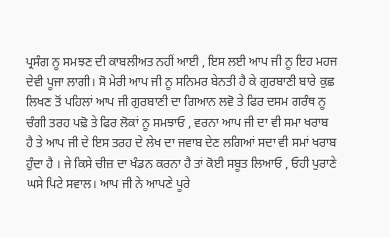ਪ੍ਰਸੰਗ ਨੂ ਸਮਝਣ ਦੀ ਕਾਬਲੀਅਤ ਨਹੀਂ ਆਈ , ਇਸ ਲਈ ਆਪ ਜੀ ਨੂ ਇਹ ਮਹਜ ਦੇਵੀ ਪੂਜਾ ਲਾਗੀ। ਸੋ ਮੇਰੀ ਆਪ ਜੀ ਨੂ ਸਨਿਮਰ ਬੇਨਤੀ ਹੈ ਕੇ ਗੁਰਬਾਣੀ ਬਾਰੇ ਕੁਛ ਲਿਖਣ ਤੋਂ ਪਹਿਲਾਂ ਆਪ ਜੀ ਗੁਰਬਾਣੀ ਦਾ ਗਿਆਨ ਲਵੋ ਤੇ ਫਿਰ ਦਸਮ ਗਰੰਥ ਨੂ ਚੰਗੀ ਤਰਹ ਪਢ਼ੋ ਤੇ ਫਿਰ ਲੋਕਾਂ ਨੂ ਸਮਝਾਓ , ਵਰਨਾ ਆਪ ਜੀ ਦਾ ਵੀ ਸਮਾ ਖਰਾਬ ਹੈ ਤੇ ਆਪ ਜੀ ਦੇ ਇਸ ਤਰਹ ਦੇ ਲੇਖ ਦਾ ਜਵਾਬ ਦੇਣ ਲਗਿਆਂ ਸਦਾ ਵੀ ਸਮਾਂ ਖਰਾਬ ਹੁੰਦਾ ਹੈ । ਜੇ ਕਿਸੇ ਚੀਜ਼ ਦਾ ਖੰਡਨ ਕਰਨਾ ਹੈ ਤਾਂ ਕੋਈ ਸਬੂਤ ਲਿਆਓ , ਓਹੀ ਪੁਰਾਣੇ ਘਸੇ ਪਿਟੇ ਸਵਾਲ। ਆਪ ਜੀ ਨੇ ਆਪਣੇ ਪੂਰੇ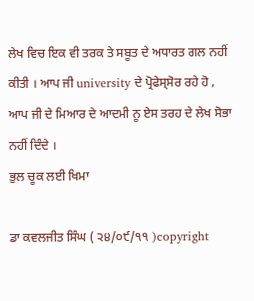ਲੇਖ ਵਿਚ ਇਕ ਵੀ ਤਰਕ ਤੇ ਸਬੂਤ ਦੇ ਅਧਾਰਤ ਗਲ ਨਹੀਂ ਕੀਤੀ । ਆਪ ਜੀ university ਦੇ ਪ੍ਰੋਫੇਸ੍ਸੋਰ ਰਹੇ ਹੋ , ਆਪ ਜੀ ਦੇ ਮਿਆਰ ਦੇ ਆਦਮੀ ਨੂ ਏਸ ਤਰਹ ਦੇ ਲੇਖ ਸੋਭਾ ਨਹੀਂ ਦਿੰਦੇ ।
ਭੁਲ ਚੂਕ ਲਈ ਖਿਮਾ

ਡਾ ਕਵਲਜੀਤ ਸਿੰਘ ( ੨੪/੦੯/੧੧ )copyright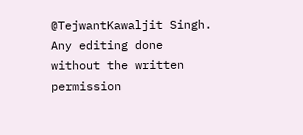@TejwantKawaljit Singh. Any editing done without the written permission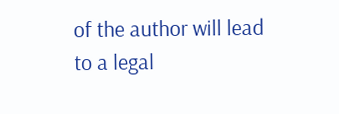of the author will lead to a legal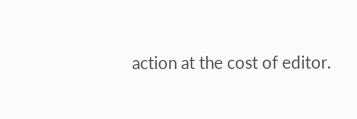action at the cost of editor.